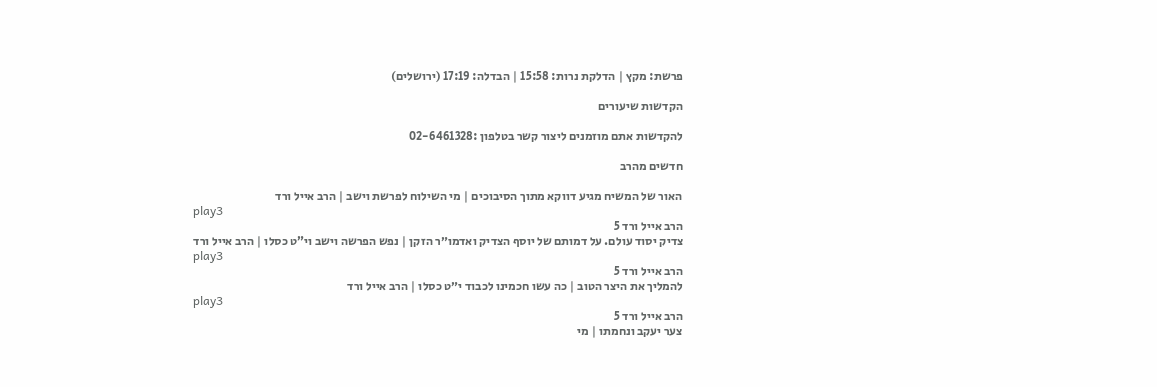פרשת: מקץ | הדלקת נרות: 15:58 | הבדלה: 17:19 (ירושלים)

הקדשות שיעורים

להקדשות אתם מוזמנים ליצור קשר בטלפון :02-6461328

חדשים מהרב

האור של המשיח מגיע דווקא מתוך הסיבוכים | מי השילוח לפרשת וישב | הרב אייל ורד
play3
הרב אייל ורד 5
צדיק יסוד עולם. על דמותם של יוסף הצדיק ואדמו״ר הזקן | נפש הפרשה וישב וי”ט כסלו | הרב אייל ורד
play3
הרב אייל ורד 5
להמליך את היצר הטוב | כה עשו חכמינו לכבוד י״ט כסלו | הרב אייל ורד
play3
הרב אייל ורד 5
צער יעקב ונחמתו | מי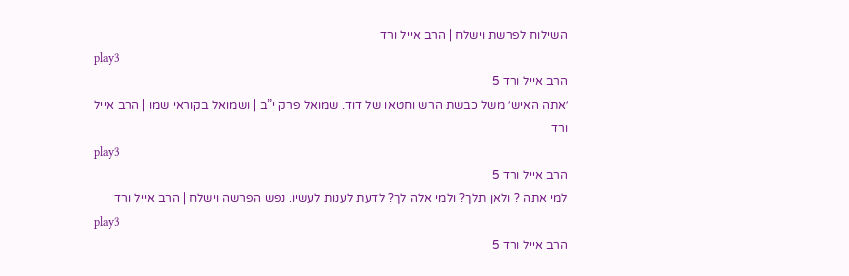השילוח לפרשת וישלח | הרב אייל ורד
play3
הרב אייל ורד 5
׳אתה האיש׳ משל כבשת הרש וחטאו של דוד. שמואל פרק י”ב | ושמואל בקוראי שמו | הרב אייל ורד
play3
הרב אייל ורד 5
למי אתה ? ולאן תלך? ולמי אלה לך? לדעת לענות לעשיו. נפש הפרשה וישלח | הרב אייל ורד
play3
הרב אייל ורד 5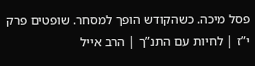פסל מיכה. כשהקודש הופך למסחר. שופטים פרק י”ז | לחיות עם התנ”ך | הרב אייל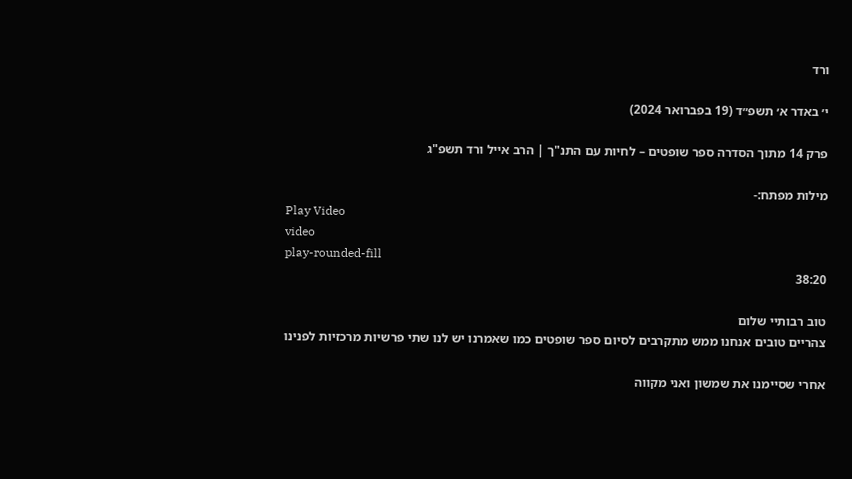ורד

י׳ באדר א׳ תשפ״ד (19 בפברואר 2024)

פרק 14 מתוך הסדרה ספר שופטים – לחיות עם התנ"ך | הרב אייל ורד תשפ"ג

מילות מפתח:-
Play Video
video
play-rounded-fill
38:20

טוב רבותיי שלום
צהריים טובים אנחנו ממש מתקרבים לסיום ספר שופטים כמו שאמרנו יש לנו שתי פרשיות מרכזיות לפנינו

אחרי שסיימנו את שמשון ואני מקווה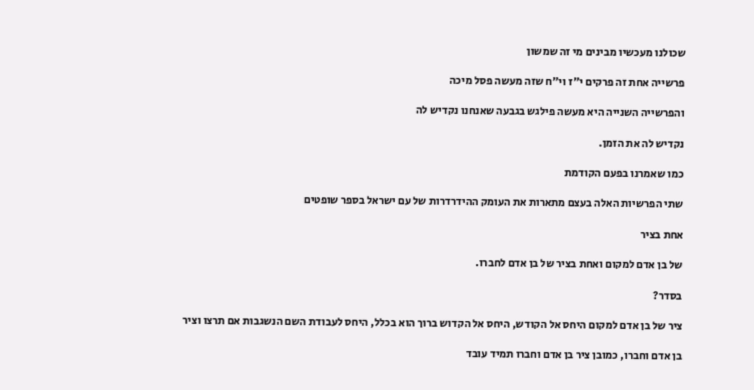שכולנו מעכשיו מבינים מי זה שמשון

פרשייה אחת זה פרקים י״ז וי״ח שזה מעשה פסל מיכה

והפרשייה השנייה היא מעשה פילגש בגבעה שאנחנו נקדיש לה

נקדיש לה את הזמן.

כמו שאמרנו בפעם הקודמת

שתי הפרשיות האלה בעצם מתארות את העומק ההידרדרות של עם ישראל בספר שופטים

אחת בציר

של בן אדם למקום ואחת בציר של בן אדם לחברו.

בסדר?

ציר של בן אדם למקום היחס אל הקודש, היחס אל הקדוש ברוך הוא בכלל, היחס לעבודת השם הנשגבות אם תרצו וציר

בן אדם וחברו, כמובן ציר בן אדם וחברו תמיד עובד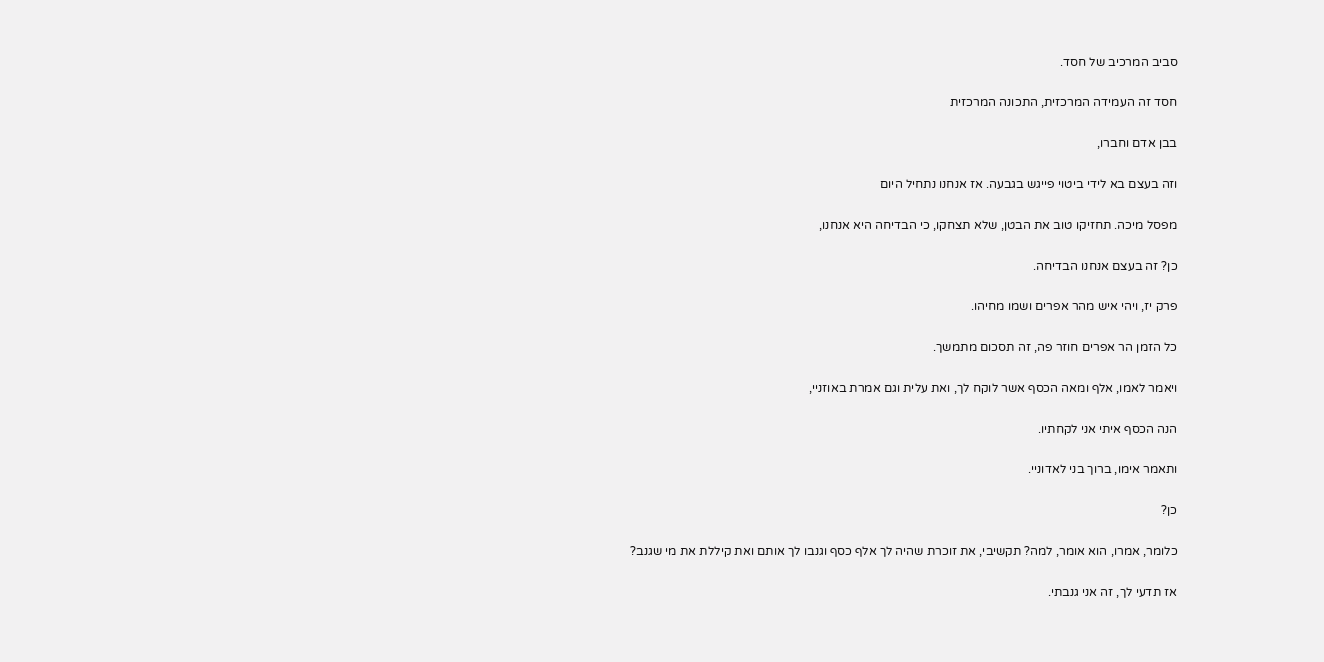סביב המרכיב של חסד.

חסד זה העמידה המרכזית, התכונה המרכזית

בבן אדם וחברו,

וזה בעצם בא לידי ביטוי פייגש בגבעה. אז אנחנו נתחיל היום

מפסל מיכה. תחזיקו טוב את הבטן, שלא תצחקו, כי הבדיחה היא אנחנו,

כן? זה בעצם אנחנו הבדיחה.

פרק יז, ויהי איש מהר אפרים ושמו מחיהו.

כל הזמן הר אפרים חוזר פה, זה תסכום מתמשך.

ויאמר לאמו, אלף ומאה הכסף אשר לוקח לך, ואת עלית וגם אמרת באוזניי,

הנה הכסף איתי אני לקחתיו.

ותאמר אימו, ברוך בני לאדוניי.

כן?

כלומר, אמרו, הוא אומר, למה? תקשיבי, את זוכרת שהיה לך אלף כסף וגנבו לך אותם ואת קיללת את מי שגנב?

אז תדעי לך, זה אני גנבתי.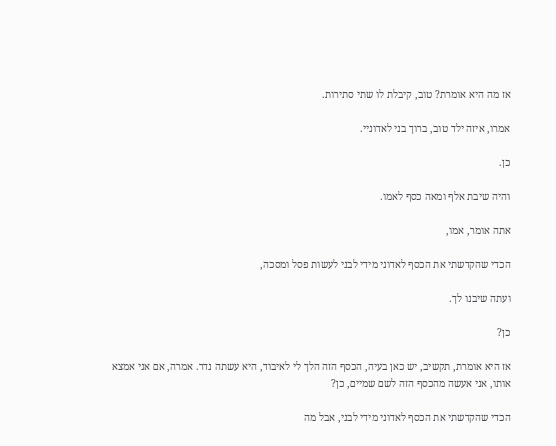אז מה היא אומרת? טוב, קיבלת לו שתי סתירות.

אמרו, איזה ילד טוב, ברוך בני לאדוניי.

כן.

והיה שיבת אלף ומאה כסף לאמו.

אתה אומר, אמו,

הכדי שהקדשתי את הכסף לאדוני מידי לבני לעשות פסל ומסכה,

ועתה שיבנו לך.

כן?

אז היא אומרת, תקשיב, יש כאן בעיה, הכסף הזה הלך לי לאיבוד, היא עשתה נדר. אמרה, אם אני אמצא אותו, אני אעשה מהכסף הזה לשם שמיים, כן?

הכדי שהקדשתי את הכסף לאדוני מידי לבני, אבל מה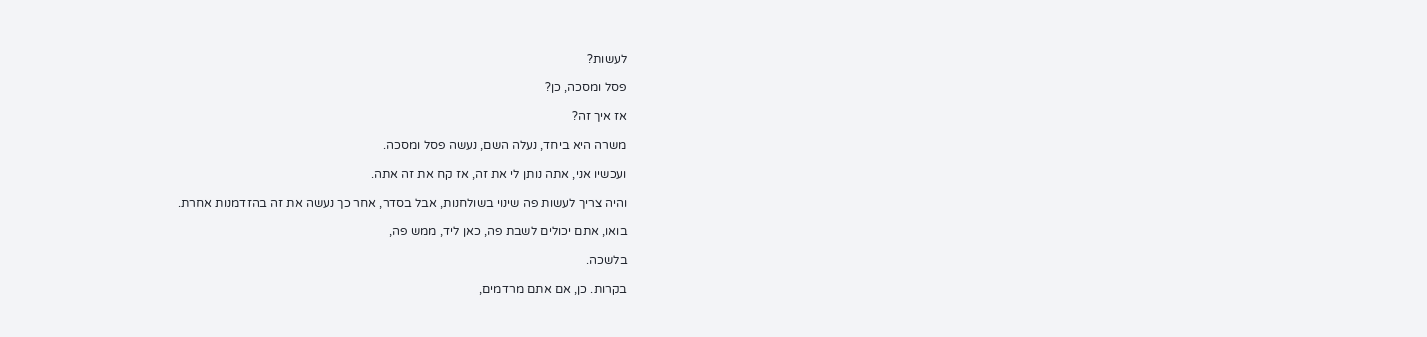לעשות?

פסל ומסכה, כן?

אז איך זה?

משרה היא ביחד, נעלה השם, נעשה פסל ומסכה.

ועכשיו אני, אתה נותן לי את זה, אז קח את זה אתה.

והיה צריך לעשות פה שינוי בשולחנות, אבל בסדר, אחר כך נעשה את זה בהזדמנות אחרת.

בואו, אתם יכולים לשבת פה, כאן ליד, ממש פה,

בלשכה.

בקרות. כן, אם אתם מרדמים,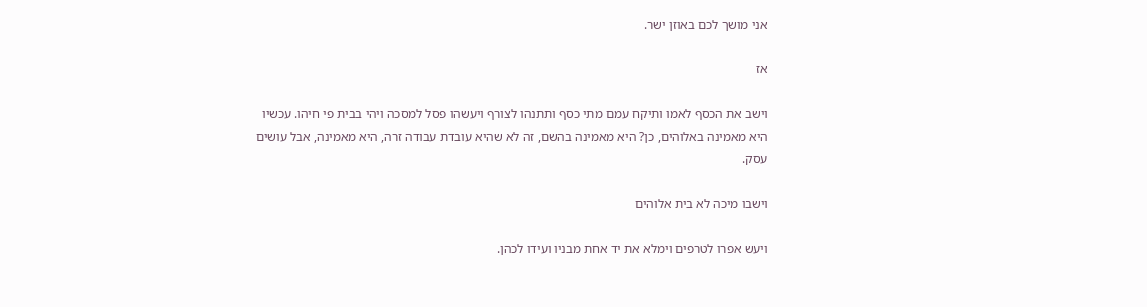אני מושך לכם באוזן ישר.

אז

וישב את הכסף לאמו ותיקח עמם מתי כסף ותתנהו לצורף ויעשהו פסל למסכה ויהי בבית פי חיהו. עכשיו היא מאמינה באלוהים, כן? היא מאמינה בהשם, זה לא שהיא עובדת עבודה זרה, היא מאמינה, אבל עושים עסק.

וישבו מיכה לא בית אלוהים

ויעש אפרו לטרפים וימלא את יד אחת מבניו ועידו לכהן.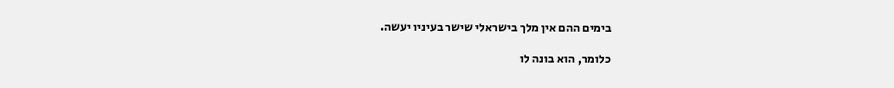בימים ההם אין מלך בישראלי שישר בעיניו יעשה.

כלומר, הוא בונה לו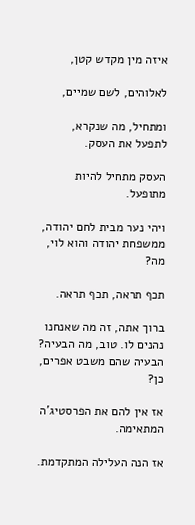איזה מין מקדש קטן,

לאלוהים, לשם שמיים,

ומתחיל, מה שנקרא, לתפעל את העסק.

העסק מתחיל להיות מתופעל.

ויהי נער מבית לחם יהודה, ממשפחת יהודה והוא לוי, מה?

תכף תראה, תכף תראה.

ברוך אתה, זה מה שאנחנו נהנים לו. טוב, מה הבעיה? הבעיה שהם משבט אפרים, כן?

אז אין להם את הפרסטיג'ה המתאימה.

אז הנה העלילה המתקדמת.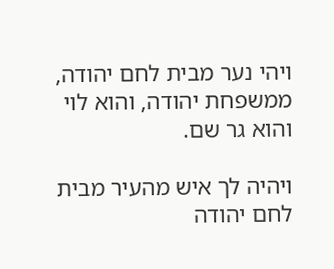ויהי נער מבית לחם יהודה, ממשפחת יהודה, והוא לוי והוא גר שם.

ויהיה לך איש מהעיר מבית לחם יהודה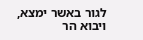לגור באשר ימצא, ויבוא הר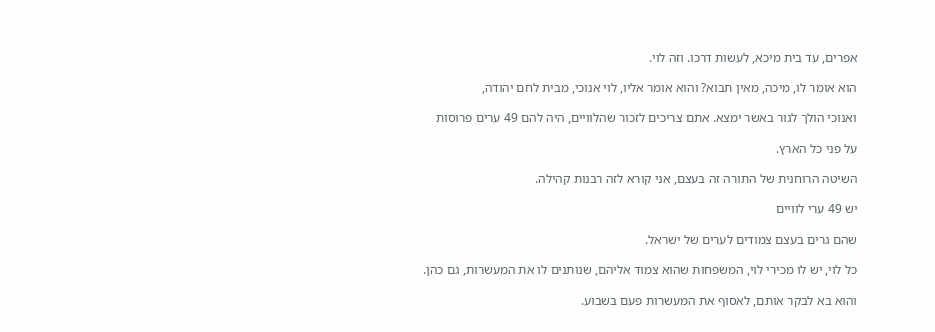אפרים, עד בית מיכא, לעשות דרכו. וזה לוי.

הוא אומר לו, מיכה, מאין תבוא? והוא אומר אליו, לוי אנוכי, מבית לחם יהודה,

ואנוכי הולך לגור באשר ימצא. אתם צריכים לזכור שהלוויים, היה להם 49 ערים פרוסות

על פני כל הארץ.

השיטה הרוחנית של התורה זה בעצם, אני קורא לזה רבנות קהילה.

יש 49 ערי לוויים

שהם גרים בעצם צמודים לערים של ישראל.

כל לוי, יש לו מכירי לוי, המשפחות שהוא צמוד אליהם, שנותנים לו את המעשרות, גם כהן.

והוא בא לבקר אותם, לאסוף את המעשרות פעם בשבוע.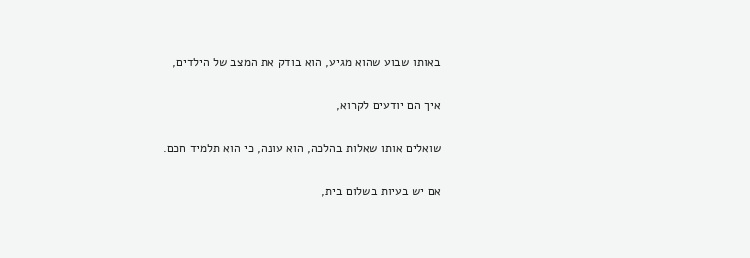באותו שבוע שהוא מגיע, הוא בודק את המצב של הילדים,

איך הם יודעים לקרוא,

שואלים אותו שאלות בהלכה, הוא עונה, כי הוא תלמיד חכם.

אם יש בעיות בשלום בית,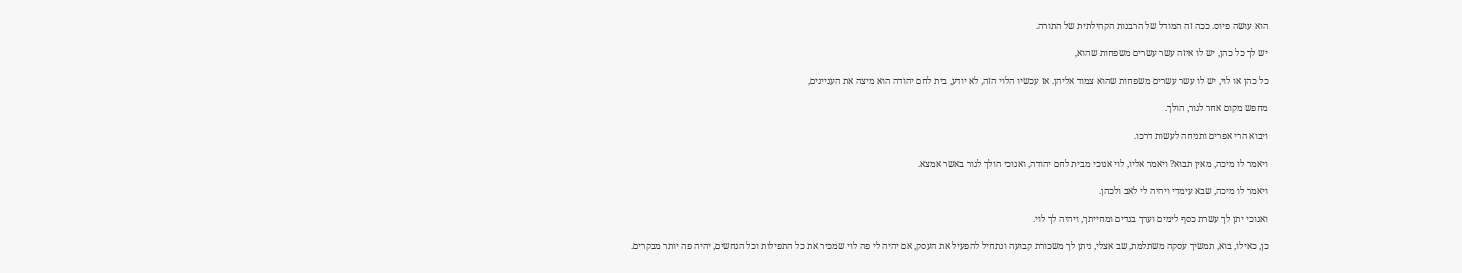הוא עושה פיוס. ככה זה המודל של הרבנות הקהילתית של התורה.

יש לך כל כהן, יש לו איזה עשר עשרים משפחות שהוא,

כל כהן או לוי, יש לו עשר עשרים משפחות שהוא צמוד אליהן. אז עכשיו הלוי הזה, לא יודע, בית לחם יהודה הוא מיצה את העניינים,

מחפש מקום אחר לגור, הולך.

ויבוא הרי אפרים ותניחה לעשות דרכו.

ויאמר לו מיכה, מאין תבוא? ויאמר אליו, לוי אנוכי מבית לחם יהודה, ואנוכי הולך לגור באשר אמצא.

ויאמר לו מיכה, שבא עימדי ויהיה לי לאב ולכהן.

ואנוכי יתן לך עשרת כסף לימים וערך בגדים ומחייתך, ויהיה לך לוי.

כן, כאילו, בוא, תמשיך עסקה משתלמת, שב אצלי, ניתן לך משכורת קבועה ונתחיל להפעיל את העסק, אם יהיה לי פה לוי שמכיר את כל התפילות וכל הנחשים, יהיה פה יותר מבקרים.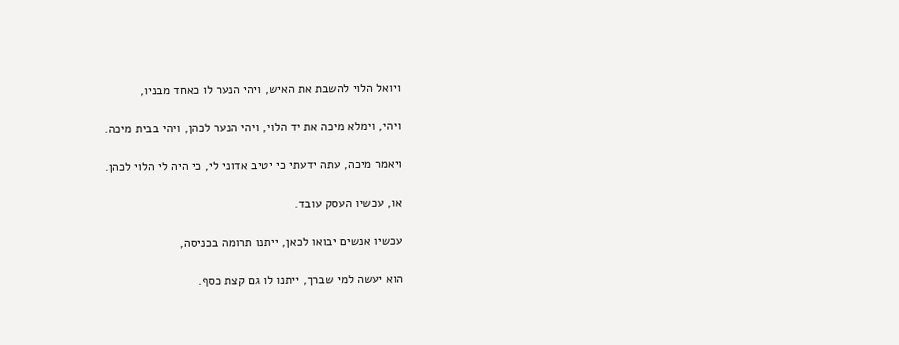ויואל הלוי להשבת את האיש, ויהי הנער לו כאחד מבניו,

ויהי, וימלא מיכה את יד הלוי, ויהי הנער לכהן, ויהי בבית מיכה.

ויאמר מיכה, עתה ידעתי כי יטיב אדוני לי, כי היה לי הלוי לכהן.

או, עכשיו העסק עובד.

עכשיו אנשים יבואו לכאן, ייתנו תרומה בכניסה,

הוא יעשה למי שברך, ייתנו לו גם קצת כסף.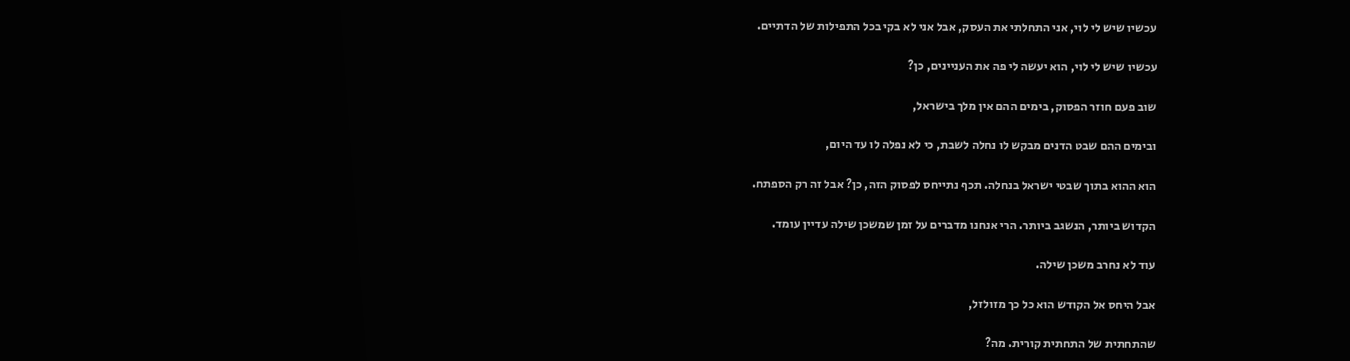עכשיו שיש לי לוי, אני התחלתי את העסק, אבל אני לא בקי בכל התפילות של הדתיים.

עכשיו שיש לי לוי, הוא יעשה לי פה את העניינים, כן?

שוב פעם חוזר הפסוק, בימים ההם אין מלך בישראל,

ובימים ההם שבט הדנים מבקש לו נחלה לשבת, כי לא נפלה לו עד היום,

הוא ההוא בתוך שבטי ישראל בנחלה. תכף נתייחס לפסוק הזה, כן? אבל זה רק הספתח.

הקדוש ביותר, הנשגב ביותר. הרי אנחנו מדברים על זמן שמשכן שילה עדיין עומד.

עוד לא נחרב משכן שילה.

אבל היחס אל הקודש הוא כל כך מזולזל,

שהתחתית של התחתית קורית. מה?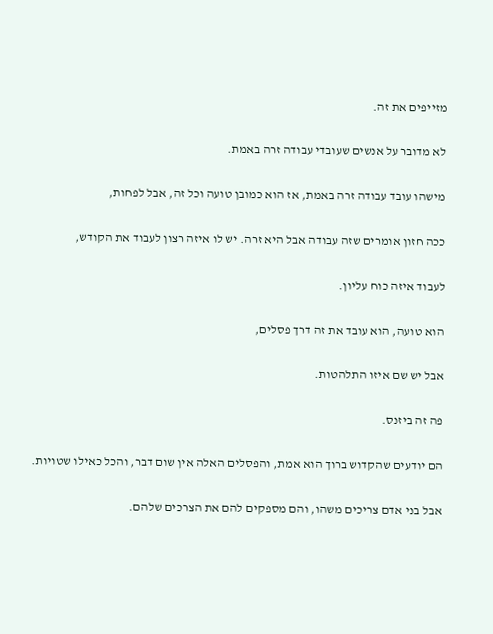מזייפים את זה.

לא מדובר על אנשים שעובדי עבודה זרה באמת.

מישהו עובד עבודה זרה באמת, אז הוא כמובן טועה וכל זה, אבל לפחות,

ככה חזון אומרים שזה עבודה אבל היא זרה. יש לו איזה רצון לעבוד את הקודש,

לעבוד איזה כוח עליון.

הוא טועה, הוא עובד את זה דרך פסלים,

אבל יש שם איזו התלהטות.

פה זה ביזנס.

הם יודעים שהקדוש ברוך הוא אמת, והפסלים האלה אין שום דבר, והכל כאילו שטויות.

אבל בני אדם צריכים משהו, והם מספקים להם את הצרכים שלהם.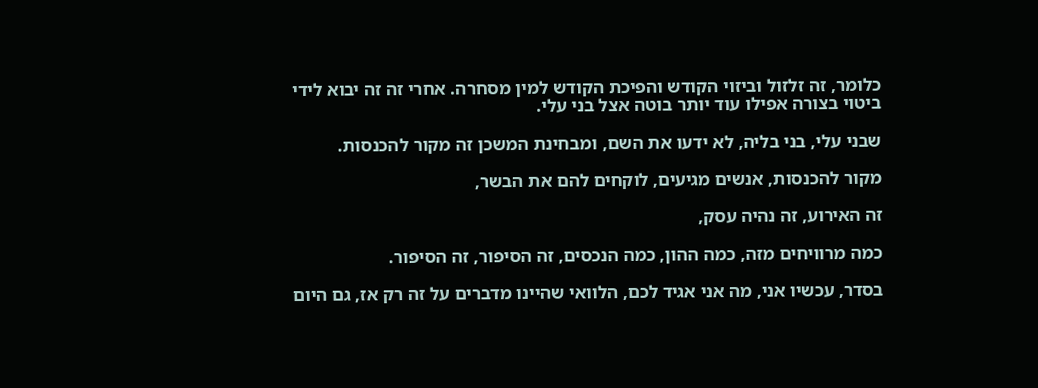כלומר, זה זלזול וביזוי הקודש והפיכת הקודש למין מסחרה. אחרי זה זה יבוא לידי ביטוי בצורה אפילו עוד יותר בוטה אצל בני עלי.

שבני עלי, בני בליה, לא ידעו את השם, ומבחינת המשכן זה מקור להכנסות.

מקור להכנסות, אנשים מגיעים, לוקחים להם את הבשר,

זה האירוע, זה נהיה עסק,

כמה מרוויחים מזה, כמה ההון, כמה הנכסים, זה הסיפור, זה הסיפור.

בסדר, עכשיו אני, מה אני אגיד לכם, הלוואי שהיינו מדברים על זה רק אז, גם היום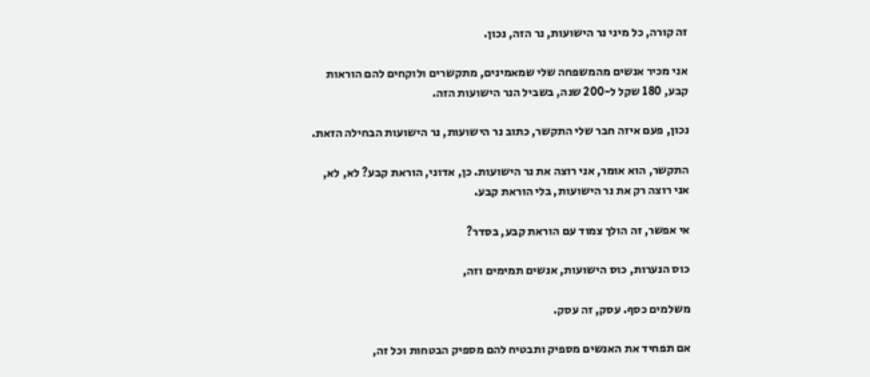זה קורה, כל מיני נר הישועות, נר הזה, נכון.

אני מכיר אנשים מהמשפחה שלי שמאמינים, מתקשרים ולוקחים להם הוראות קבע, 180 שקל ל-200 שנה, בשביל הנר הישועות הזה.

נכון, פעם איזה חבר שלי התקשר, כתוב נר הישועות, נר הישועות הבחילה הזאת.

התקשר, הוא אומר, אני רוצה את נר הישועות. כן, אדוני, הוראת קבע? לא, לא, אני רוצה רק את נר הישועות, בלי הוראת קבע.

אי אפשר, זה הולך צמוד עם הוראת קבע, בסדר?

כוס הנערות, כוס הישועות, אנשים תמימים וזה,

משלמים כסף. עסק, זה עסק.

אם תפחיד את האנשים מספיק ותבטיח להם מספיק הבטחות וכל זה,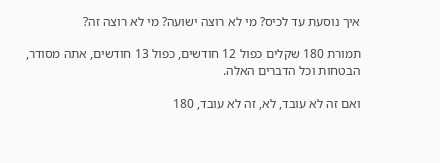איך נוסעת עד לכיס? מי לא רוצה ישועה? מי לא רוצה זה?

תמורת 180 שקלים כפול 12 חודשים, כפול 13 חודשים, אתה מסודר, הבטחות וכל הדברים האלה.

ואם זה לא עובד, לא, זה לא עובד, 180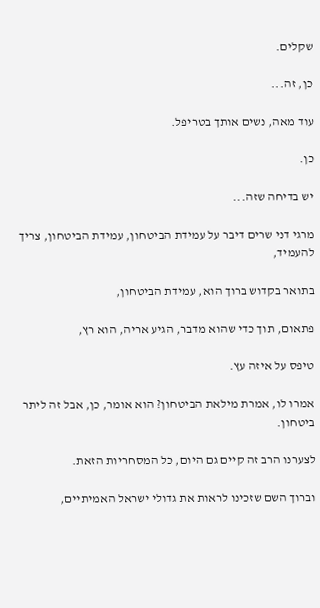שקלים.

כן, זה...

עוד מאה, נשים אותך בטריפל.

כן.

יש בדיחה שזה...

מרגי דני שרים דיבר על עמידת הביטחון, עמידת הביטחון, צריך להעמיד,

בתואר בקדוש ברוך הוא, עמידת הביטחון,

פתאום, תוך כדי שהוא מדבר, הגיע אריה, הוא רץ,

טיפס על איזה עץ.

אמרו לו, אמרת מילאת הביטחון? הוא אומר, כן, אבל זה ליתר ביטחון.

לצערנו הרב זה קיים גם היום, כל המסחריות הזאת.

וברוך השם שזכינו לראות את גדולי ישראל האמיתיים,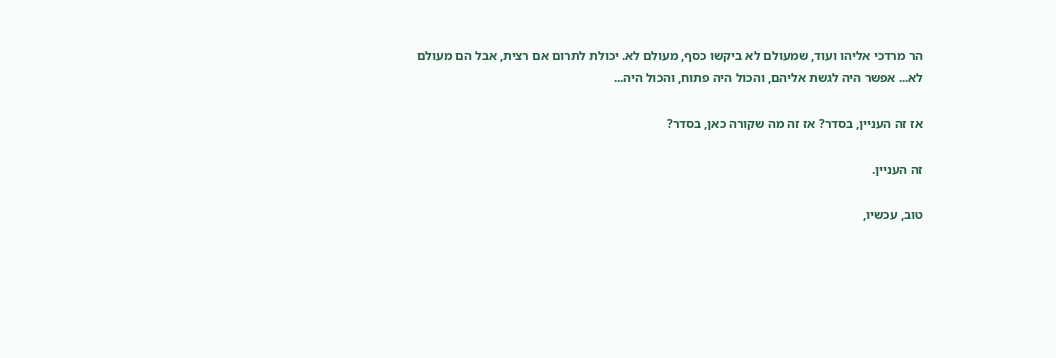הר מרדכי אליהו ועוד, שמעולם לא ביקשו כסף, מעולם לא. יכולת לתרום אם רצית, אבל הם מעולם לא... אפשר היה לגשת אליהם, והכול היה פתוח, והכול היה...

אז זה העניין, בסדר? אז זה מה שקורה כאן, בסדר?

זה העניין.

טוב, עכשיו,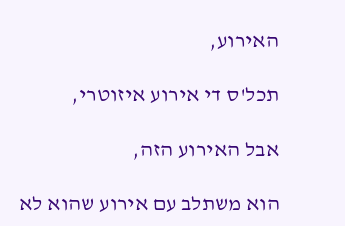האירוע,

תכל'ס די אירוע איזוטרי,

אבל האירוע הזה,

הוא משתלב עם אירוע שהוא לא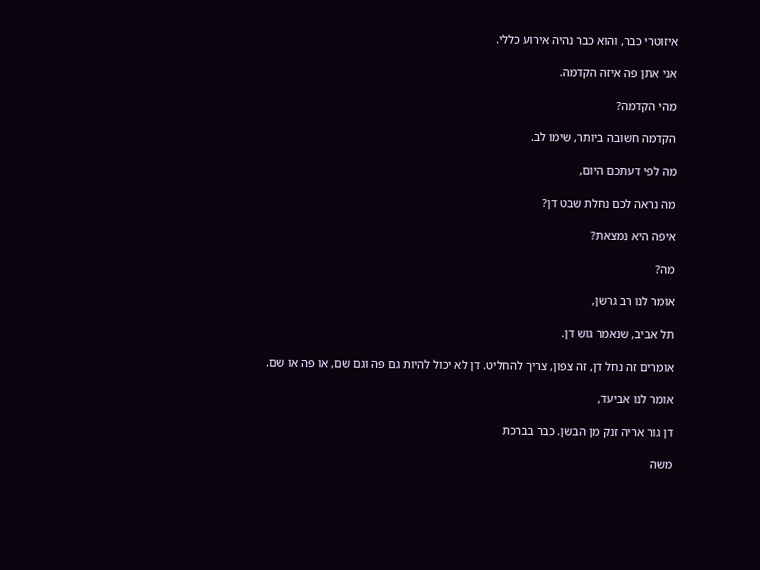איזוטרי כבר, והוא כבר נהיה אירוע כללי.

אני אתן פה איזה הקדמה.

מהי הקדמה?

הקדמה חשובה ביותר, שימו לב.

מה לפי דעתכם היום,

מה נראה לכם נחלת שבט דן?

איפה היא נמצאת?

מה?

אומר לנו רב גרשן,

תל אביב, שנאמר גוש דן.

אומרים זה נחל דן, זה צפון, צריך להחליט. דן לא יכול להיות גם פה וגם שם, או פה או שם.

אומר לנו אביעד,

דן גור אריה זנק מן הבשן. כבר בברכת

משה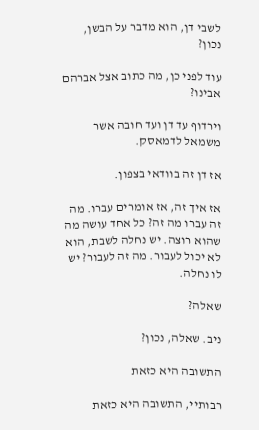לשבי דן, הוא מדבר על הבשן, נכון?

עוד לפני כן, מה כתוב אצל אברהם אבינו?

וירדוף עד דן ועד חובה אשר משמאל לדמאסק.

אז דן זה בוודאי בצפון.

אז איך זה, אז אומרים עברו. מה זה עברו מה זה? כל אחד עושה מה שהוא רוצה. יש נחלה לשבת, הוא לא יכול לעבור. מה זה לעבור? יש לו נחלה.

שאלה?

ניב. שאלה, נכון?

התשובה היא כזאת

רבותיי, התשובה היא כזאת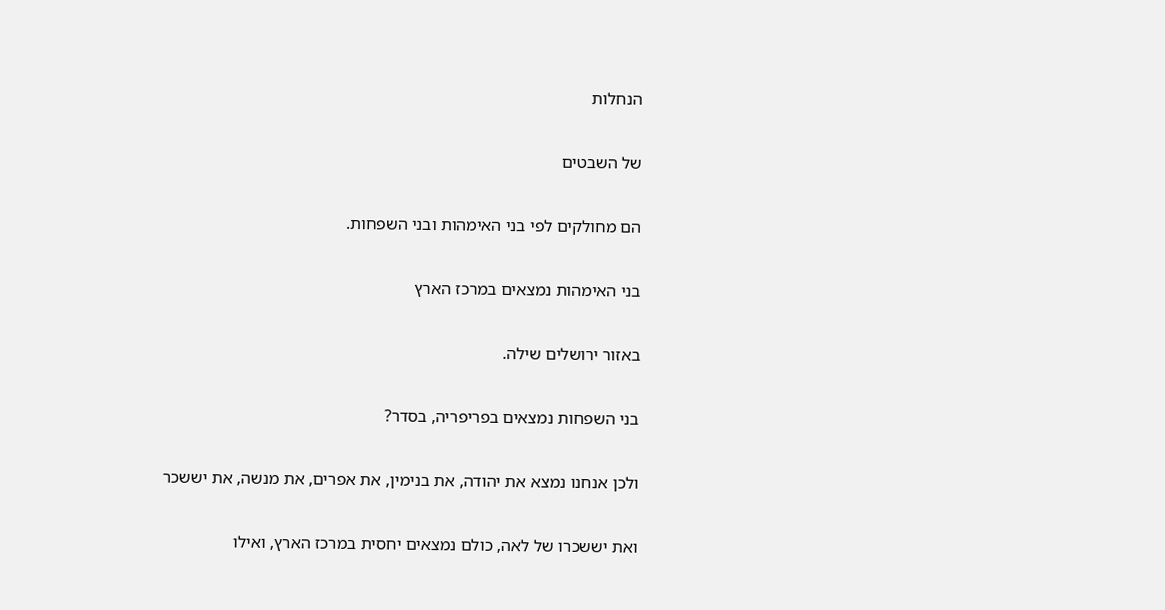הנחלות

של השבטים

הם מחולקים לפי בני האימהות ובני השפחות.

בני האימהות נמצאים במרכז הארץ

באזור ירושלים שילה.

בני השפחות נמצאים בפריפריה, בסדר?

ולכן אנחנו נמצא את יהודה, את בנימין, את אפרים, את מנשה, את יששכר

ואת יששכרו של לאה, כולם נמצאים יחסית במרכז הארץ, ואילו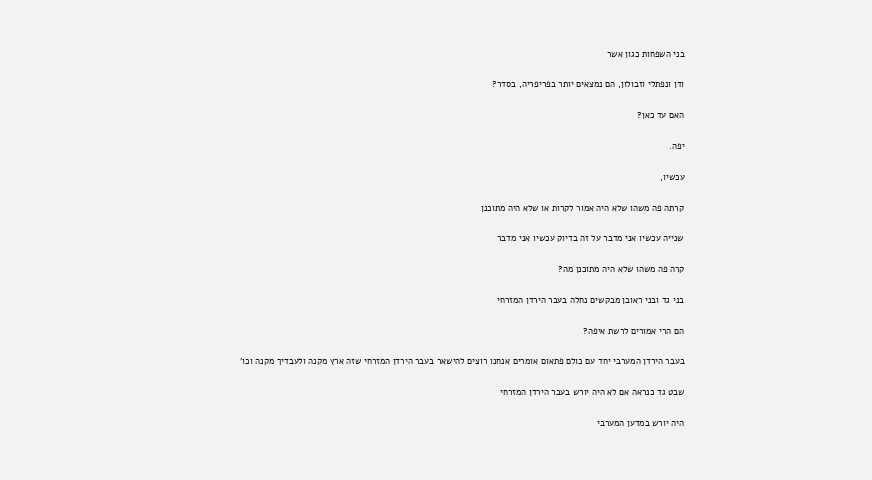בני השפחות כגון אשר

ודן ונפתלי וזבולון, הם נמצאים יותר בפריפריה, בסדר?

האם עד כאן?

יפה.

עכשיו,

קרתה פה משהו שלא היה אמור לקרות או שלא היה מתוכנן

שנייה עכשיו אני מדבר על זה בדיוק עכשיו אני מדבר

קרה פה משהו שלא היה מתוכנן מה?

בני גד ובני ראובן מבקשים נחלה בעבר הירדן המזרחי

הם הרי אמורים לרשת איפה?

בעבר הירדן המערבי יחד עם כולם פתאום אומרים אנחנו רוצים להישאר בעבר הירדן המזרחי שזה ארץ מקנה ולעבדיך מקנה וכו'

שבט גד כנראה אם לא היה יורש בעבר הירדן המזרחי

היה יורש במדען המערבי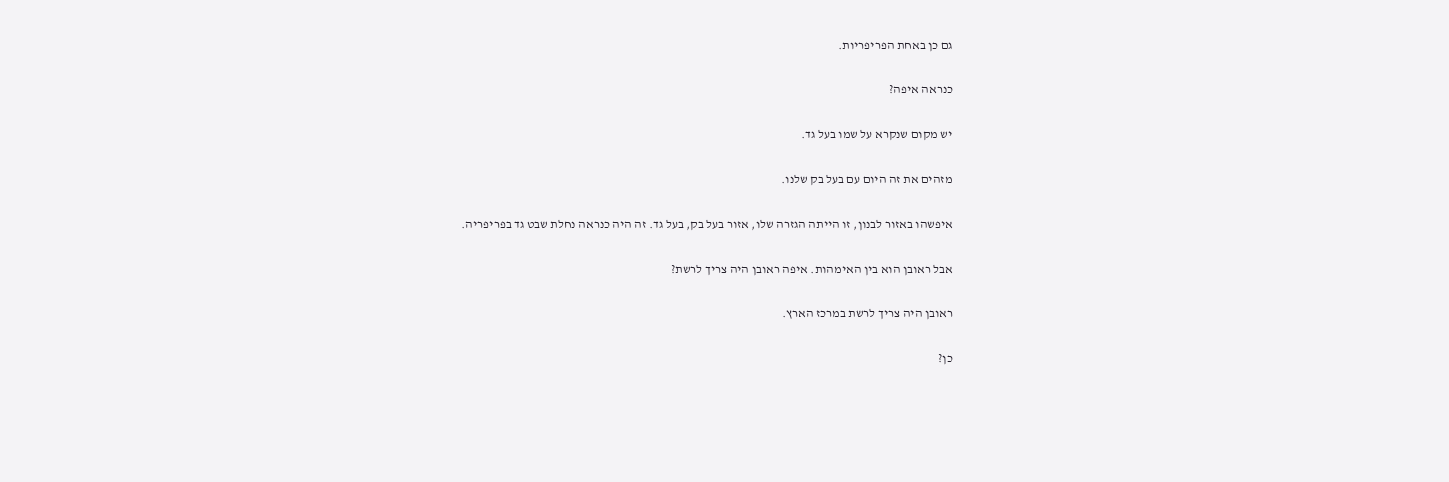גם כן באחת הפריפריות.

כנראה איפה?

יש מקום שנקרא על שמו בעל גד.

מזהים את זה היום עם בעל בק שלנו.

איפשהו באזור לבנון, זו הייתה הגזרה שלו, אזור בעל בק, בעל גד. זה היה כנראה נחלת שבט גד בפריפריה.

אבל ראובן הוא בין האימהות. איפה ראובן היה צריך לרשת?

ראובן היה צריך לרשת במרכז הארץ.

כן?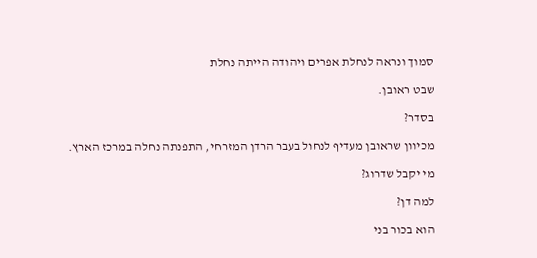סמוך ונראה לנחלת אפרים ויהודה הייתה נחלת

שבט ראובן.

בסדר?

מכיוון שראובן מעדיף לנחול בעבר הרדן המזרחי, התפנתה נחלה במרכז הארץ.

מי יקבל שדרוג?

למה דן?

הוא בכור בני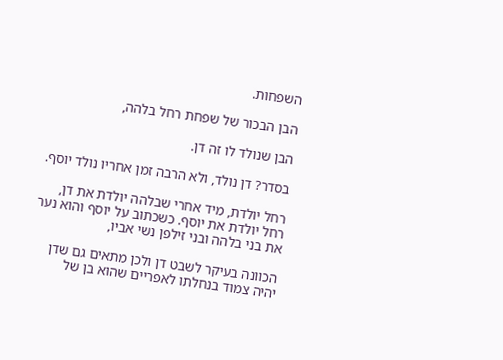השפחות.

הבן הבכור של שפחת רחל בלהה,

הבן שנולד לו זה דן.

בסדר? דן נולד, ולא הרבה זמן אחריו נולד יוסף.

רחל יולדת, מיד אחרי שבלהה יולדת את דן, רחל יולדת את יוסף. כשכתוב על יוסף והוא נער את בני בלהה ובני זילפן נשי אביו,

הכוונה בעיקר לשבט דן ולכן מתאים גם שדן יהיה צמוד בנחלתו לאפריים שהוא בן של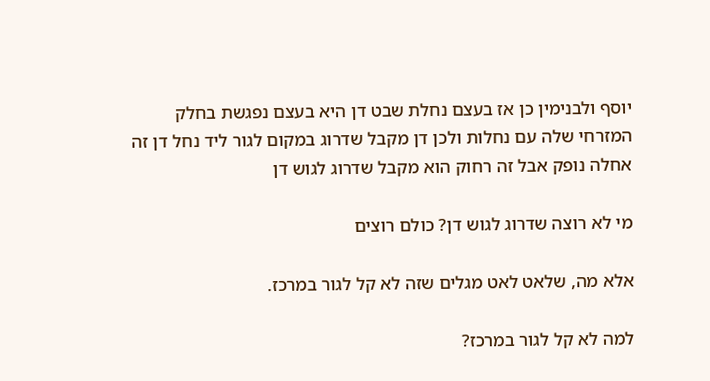יוסף ולבנימין כן אז בעצם נחלת שבט דן היא בעצם נפגשת בחלק המזרחי שלה עם נחלות ולכן דן מקבל שדרוג במקום לגור ליד נחל דן זה אחלה נופק אבל זה רחוק הוא מקבל שדרוג לגוש דן

מי לא רוצה שדרוג לגוש דן? כולם רוצים

אלא מה, שלאט לאט מגלים שזה לא קל לגור במרכז.

למה לא קל לגור במרכז?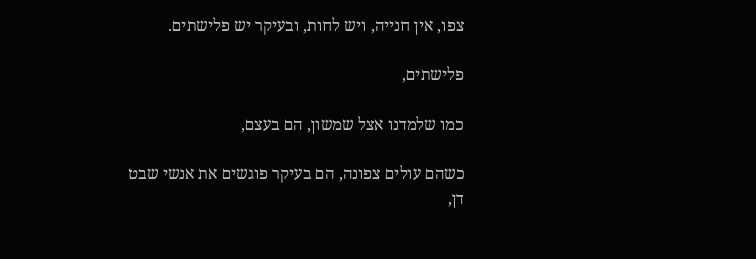צפו, אין חנייה, ויש לחות, ובעיקר יש פלישתים.

פלישתים,

כמו שלמדנו אצל שמשון, הם בעצם,

כשהם עולים צפונה, הם בעיקר פוגשים את אנשי שבט דן,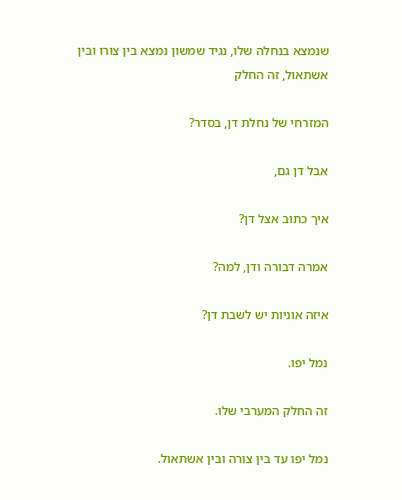שנמצא בנחלה שלו, נגיד שמשון נמצא בין צורו ובין אשתאול, זה החלק

המזרחי של נחלת דן, בסדר?

אבל דן גם,

איך כתוב אצל דן?

אמרה דבורה ודן, למה?

איזה אוניות יש לשבת דן?

נמל יפו.

זה החלק המערבי שלו.

נמל יפו עד בין צורה ובין אשתאול.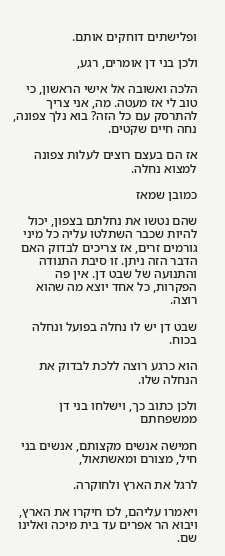ופלישתים דוחקים אותם.

ולכן בני דן אומרים, רגע,

הלכה ואשובה אל אישי הראשון, כי טוב לי אז מעטה. מה, אני צריך להתרסק עם כל הזה? בוא נלך צפונה, נחה חיים שקטים.

אז הם בעצם רוצים לעלות צפונה למצוא נחלה.

כמובן שמאז

שהם נטשו את נחלתם בצפון, יכול להיות שכבר השתלטו עליה כל מיני גורמים זרים, אז צריכים לבדוק האם הדבר הזה ניתן. זו סיבת התנודה והתנועה של שבט דן. אין פה הפקרות, כל אחד יוצא מה שהוא רוצה.

שבט דן יש לו נחלה בפועל ונחלה בכוח.

הוא כרגע רוצה ללכת לבדוק את הנחלה שלו.

ולכן כתוב כך, וישלחו בני דן ממשפחתם

חמישה אנשים מקצותם, אנשים בני חיל, מצורם ומאשתאול,

לרגל את הארץ ולחוקרה.

ויאמרו עליהם, לכו חיקרו את הארץ, ויבוא הר אפרים עד בית מיכה ואלינו שם.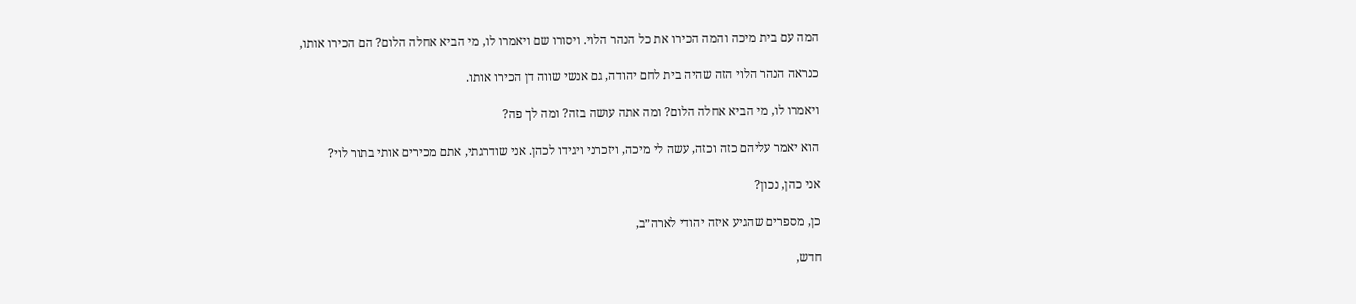המה עם בית מיכה והמה הכירו את כל הנהר הלוי. ויסורו שם ויאמרו לו, מי הביא אחלה הלום? הם הכירו אותו,

כנראה הנהר הלוי הזה שהיה בית לחם יהודה, גם אנשי שווה דן הכירו אותו.

ויאמרו לו, מי הביא אחלה הלום? ומה אתה עושה בזה? ומה לך פה?

הוא יאמר עליהם כזה וכזה, עשה לי מיכה, ויזכרני ויגידו לכהן. אני שודרגתי, אתם מכירים אותי בתור לוי?

אני כהן, נכון?

כן, מספרים שהגיע איזה יהודי לארה״ב,

חדש,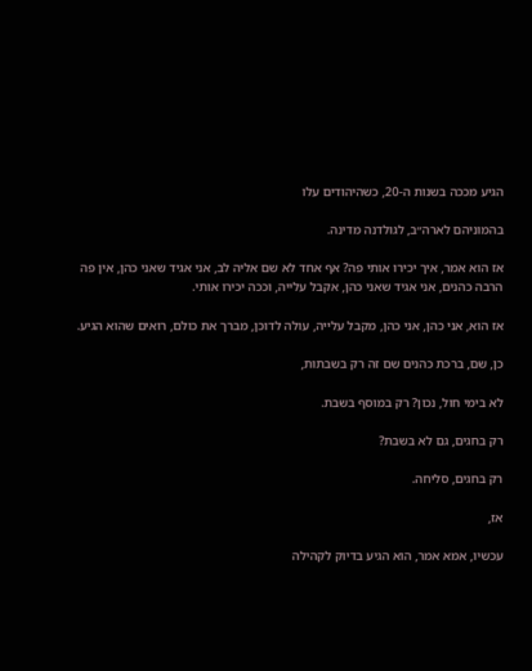הגיע מככה בשנות ה-20, כשהיהודים עלו

בהמוניהם לארה״ב, לגולדנה מדינה.

אז הוא אמר, איך יכירו אותי פה? אף אחד לא שם אליה לב, אני אגיד שאני כהן, אין פה הרבה כהנים, אני אגיד שאני כהן, אקבל עלייה, וככה יכירו אותי.

אז הוא, אני כהן, אני כהן, מקבל עלייה, עולה לדוכן, מברך את כולם, רואים שהוא הגיע.

כן, שם, ברכת כהנים שם זה רק בשבתות,

לא בימי חול, נכון? רק במוסף בשבת.

רק בחגים, גם לא בשבת?

רק בחגים, סליחה.

אז,

עכשיו, אמא אמר, הוא הגיע בדיוק לקהילה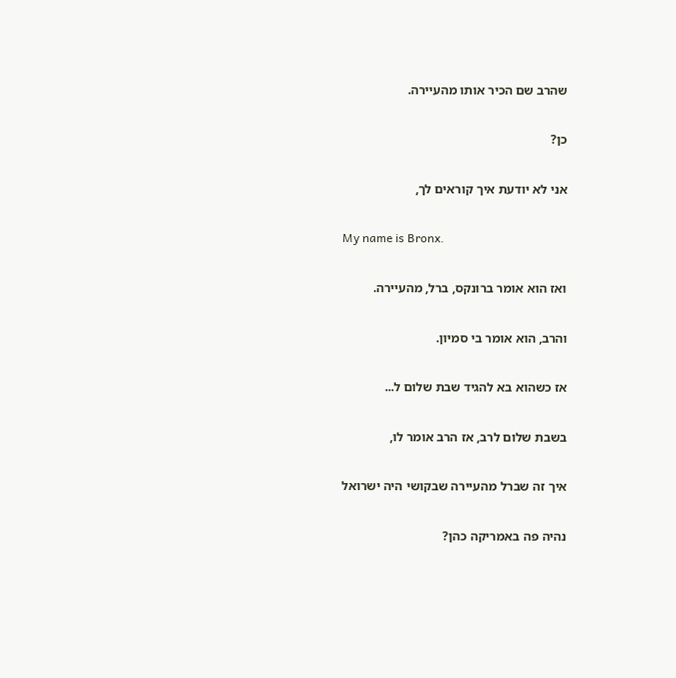שהרב שם הכיר אותו מהעיירה.

כן?

אני לא יודעת איך קוראים לך,

My name is Bronx.

ואז הוא אומר ברונקס, ברל, מהעיירה.

והרב, הוא אומר בי סמיון.

אז כשהוא בא להגיד שבת שלום ל...

בשבת שלום לרב, אז הרב אומר לו,

איך זה שברל מהעיירה שבקושי היה ישרואל

נהיה פה באמריקה כהן?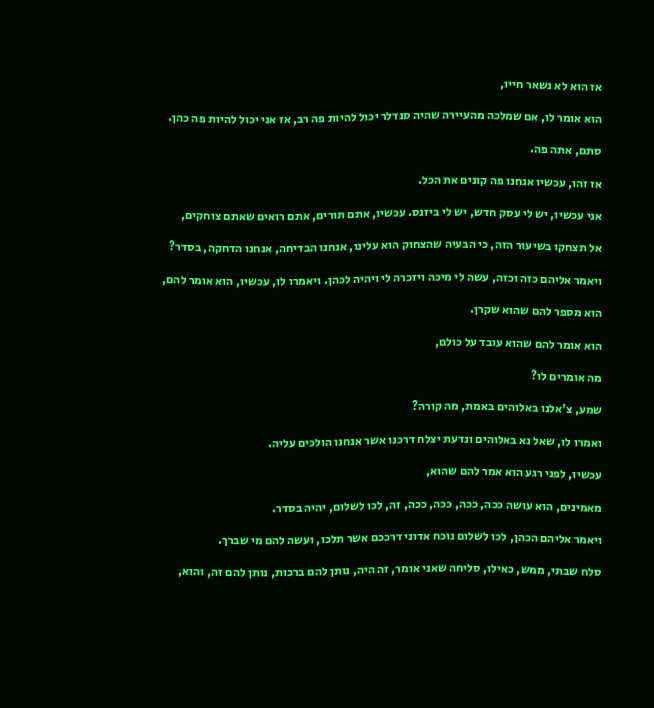אז הוא לא נשאר חייו,

הוא אומר לו, אם שמלכה מהעיירה שהיה סנדלר יכול להיות פה רב, אז אני יכול להיות פה כהן.

סתם, אתה פה.

אז זהו, עכשיו אנחנו פה קונים את הכל.

אני עכשיו, יש לי עסק חדש, יש לי ביזנס. עכשיו, אתם תורים, אתם רואים שאתם צוחקים,

אל תצחקו בשיעור הזה, כי הבעיה שהצחוק הוא עלינו, אנחנו הבדיחה, אנחנו הדחקה, בסדר?

ויאמר אליהם כזה וכזה, עשה לי מיכה ויזכרה לי ויהיה לכהן. ויאמרו לו, עכשיו, הוא אומר להם,

הוא מספר להם שהוא שקרן.

הוא אומר להם שהוא עובד על כולם,

מה אומרים לו?

שמע, צ'אלנו באלוהים באמת, מה קורה?

ואמרו לו, שאל נא באלוהים ונדעת יצלח דרכנו אשר אנחנו הולכים עליה.

עכשיו, לפני רגע הוא אמר להם שהוא,

מאמינים, הוא עושה ככה, ככה, ככה, ככה, זה, לכו לשלום, יהיה בסדר.

ויאמר אליהם הכהן, לכו לשלום נוכח אדוני דרככם אשר תלכו, ועשה להם מי שברך.

סלח שבתי, ממש, כאילו, סליחה שאני אומר, זה היה, נותן להם ברכות, נותן להם זה, והוא,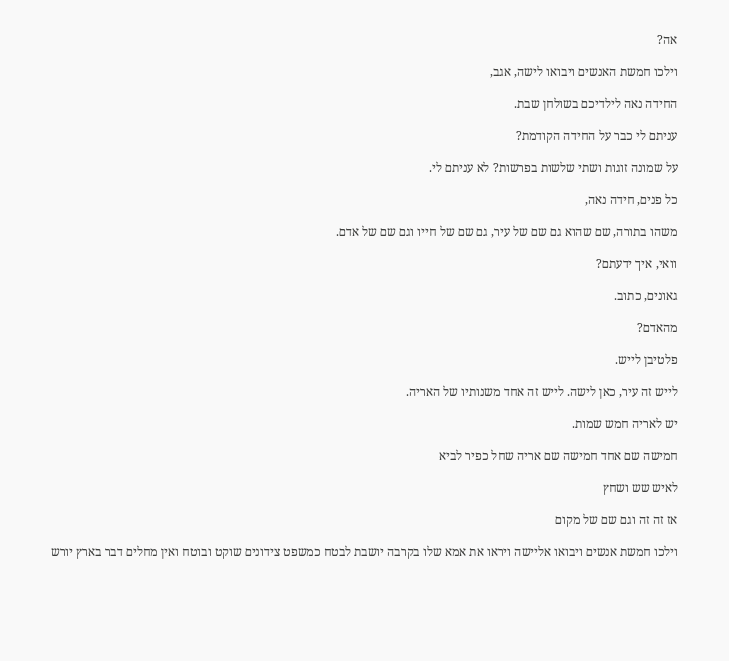אה?

וילכו חמשת האנשים ויבואו לישה, אגב,

החידה נאה לילדיכם בשולחן שבת.

עניתם לי כבר על החידה הקודמת?

על שמונה זוגות ושתי שלשות בפרשות? לא עניתם לי.

כל פנים, חידה נאה,

משהו בתורה, שם שהוא גם שם של עיר, גם שם של חייו וגם שם של אדם.

וואי, איך ידעתם?

גאונים, כתוב.

מהאדם?

פלטיבן לייש.

לייש זה עיר, כאן לישה. לייש זה אחד משנותיו של האריה.

יש לאריה חמש שמות.

חמישה שם אחד חמישה שם אריה שחל כפיר לביא

לאיש שש ושחץ

אז זה זה וגם שם של מקום

וילכו חמשת אנשים ויבואו אליישה ויראו את אמא שלו בקרבה יושבת לבטח כמשפט צידונים שוקט ובוטח ואין מחלים דבר בארץ יורש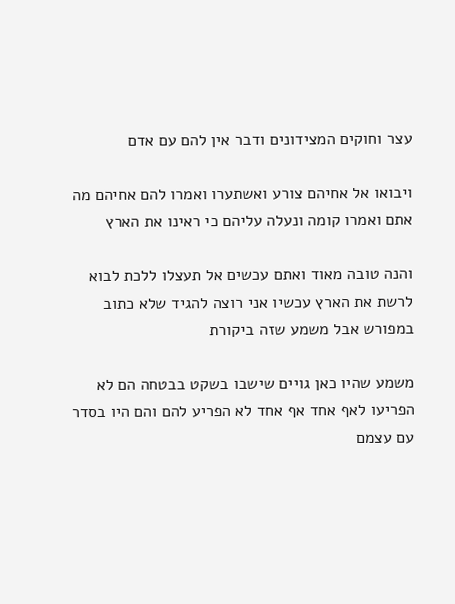עצר וחוקים המצידונים ודבר אין להם עם אדם

ויבואו אל אחיהם צורע ואשתערו ואמרו להם אחיהם מה אתם ואמרו קומה ונעלה עליהם כי ראינו את הארץ

והנה טובה מאוד ואתם עכשים אל תעצלו ללכת לבוא לרשת את הארץ עכשיו אני רוצה להגיד שלא כתוב במפורש אבל משמע שזה ביקורת

משמע שהיו כאן גויים שישבו בשקט בבטחה הם לא הפריעו לאף אחד אף אחד לא הפריע להם והם היו בסדר עם עצמם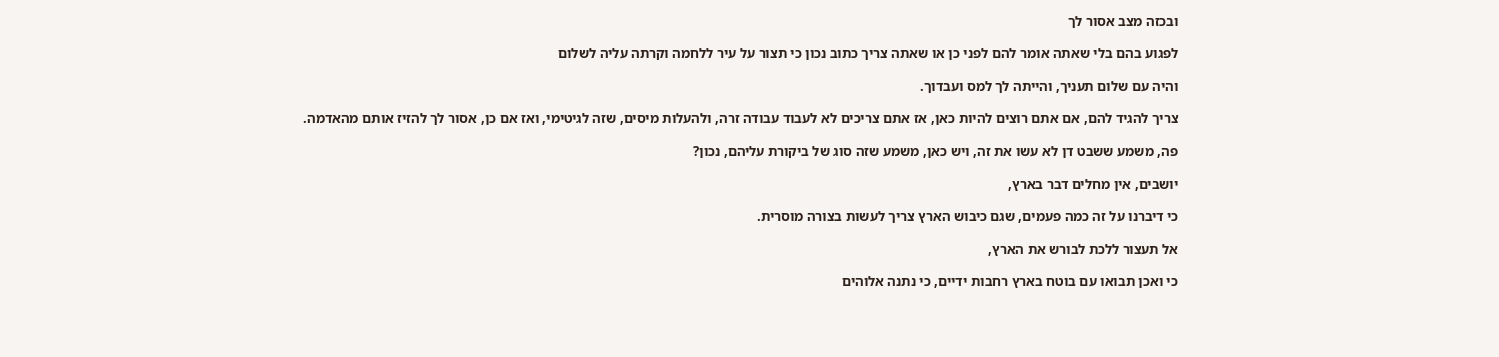ובכזה מצב אסור לך

לפגוע בהם בלי שאתה אומר להם לפני כן או שאתה צריך כתוב נכון כי תצור על עיר ללחמה וקרתה עליה לשלום

והיה עם שלום תעניך, והייתה לך למס ועבדוך.

צריך להגיד להם, אם אתם רוצים להיות כאן, אז אתם צריכים לא לעבוד עבודה זרה, ולהעלות מיסים, שזה לגיטימי, ואז אם כן, אסור לך להזיז אותם מהאדמה.

פה, משמע ששבט דן לא עשו את זה, ויש כאן, משמע שזה סוג של ביקורת עליהם, נכון?

יושבים, אין מחלים דבר בארץ,

כי דיברנו על זה כמה פעמים, שגם כיבוש הארץ צריך לעשות בצורה מוסרית.

אל תעצור ללכת לבורש את הארץ,

כי ואכן תבואו עם בוטח בארץ רחבות ידיים, כי נתנה אלוהים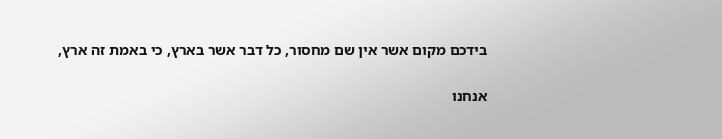בידכם מקום אשר אין שם מחסור, כל דבר אשר בארץ, כי באמת זה ארץ,

אנחנו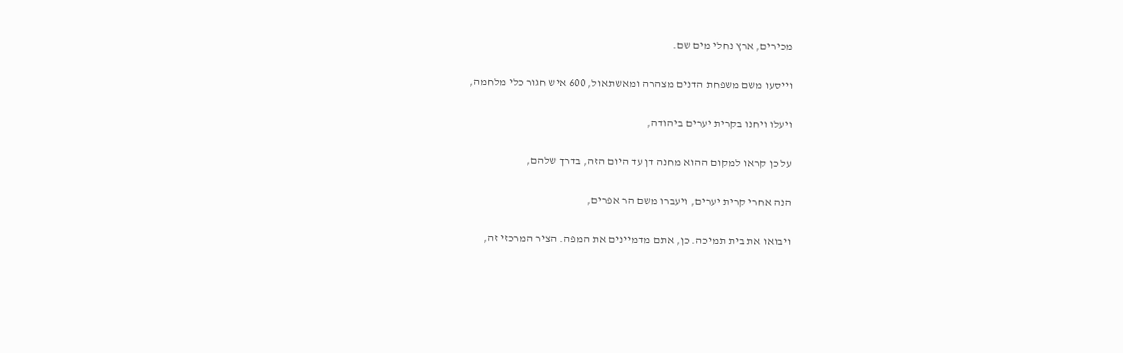מכירים, ארץ נחלי מים שם.

וייסעו משם משפחת הדנים מצהרה ומאשתאול, 600 איש חגור כלי מלחמה,

ויעלו ויחנו בקרית יערים ביהודה,

על כן קראו למקום ההוא מחנה דן עד היום הזה, בדרך שלהם,

הנה אחרי קרית יערים, ויעברו משם הר אפרים,

ויבואו את בית תמיכה. כן, אתם מדמיינים את המפה. הציר המרכזי זה,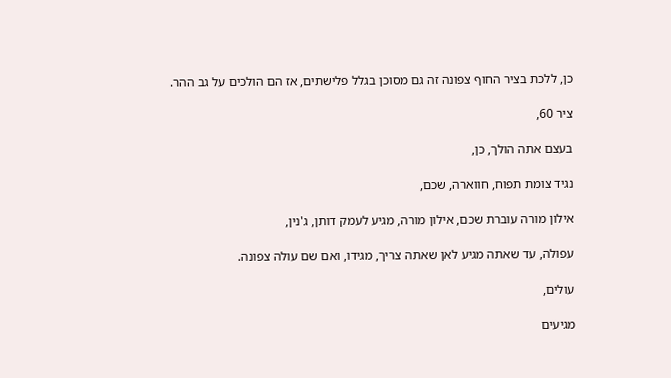כן, ללכת בציר החוף צפונה זה גם מסוכן בגלל פלישתים, אז הם הולכים על גב ההר.

ציר 60,

בעצם אתה הולך, כן,

נגיד צומת תפוח, חווארה, שכם,

אילון מורה עוברת שכם, אילון מורה, מגיע לעמק דותן, ג'נין,

עפולה, עד שאתה מגיע לאן שאתה צריך, מגידו, ואם שם עולה צפונה.

עולים,

מגיעים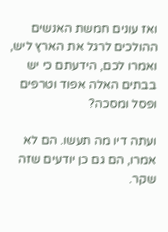ואז עונים חמשת האנשים ההולכים לרגל את הארץ ליש, ואמרו לכם, הידעתם כי יש בבתים האלה אפוד וטרפים ופסל ומסכה?

ועתה דיו מה תעשו. הם לא אמרו, הם גם כן יודעים שזה שקר.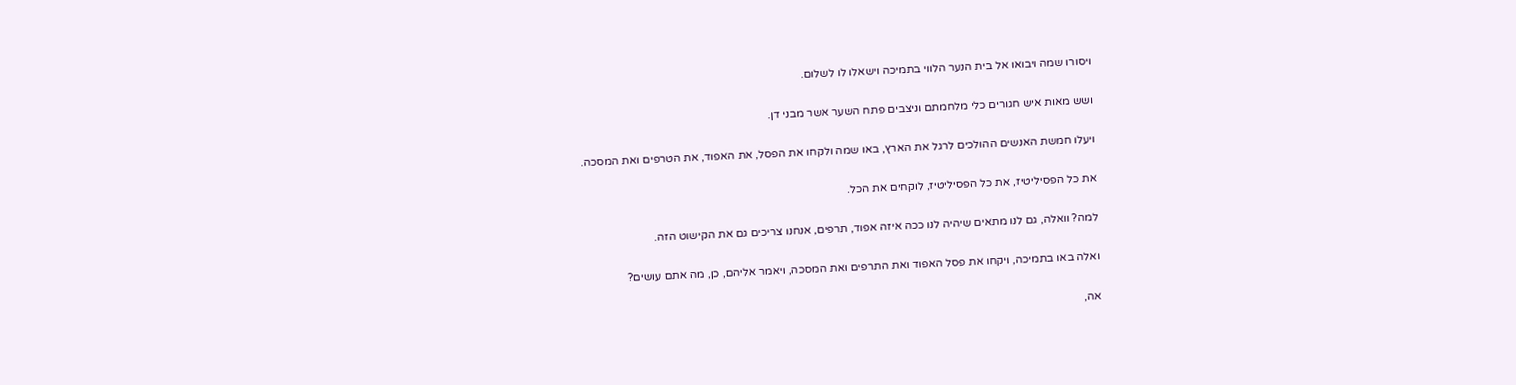ויסורו שמה ויבואו אל בית הנער הלווי בתמיכה וישאלו לו לשלום.

ושש מאות איש חגורים כלי מלחמתם וניצבים פתח השער אשר מבני דן.

ויעלו חמשת האנשים ההולכים לרגל את הארץ, באו שמה ולקחו את הפסל, את האפוד, את הטרפים ואת המסכה.

את כל הפסיליטיז, את כל הפסיליטיז, לוקחים את הכל.

למה? וואלה, גם לנו מתאים שיהיה לנו ככה איזה אפוד, תרפים, אנחנו צריכים גם את הקישוט הזה.

ואלה באו בתמיכה, ויקחו את פסל האפוד ואת התרפים ואת המסכה, ויאמר אליהם, כן, מה אתם עושים?

אה,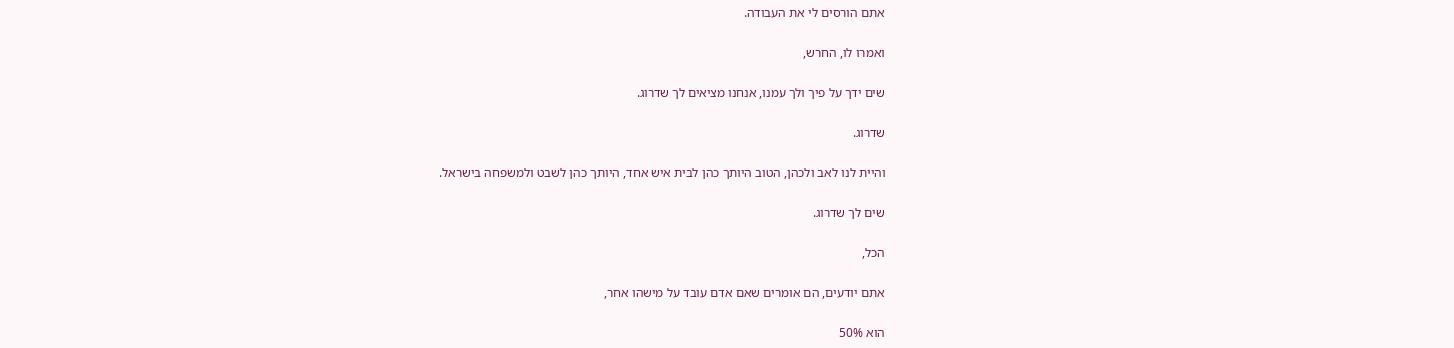אתם הורסים לי את העבודה.

ואמרו לו, החרש,

שים ידך על פיך ולך עמנו, אנחנו מציאים לך שדרוג.

שדרוג.

והיית לנו לאב ולכהן, הטוב היותך כהן לבית איש אחד, היותך כהן לשבט ולמשפחה בישראל.

שים לך שדרוג.

הכל,

אתם יודעים, הם אומרים שאם אדם עובד על מישהו אחר,

הוא 50%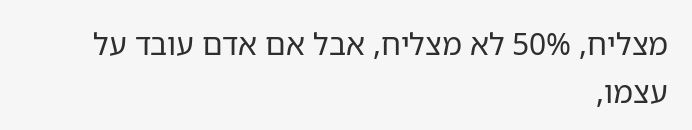מצליח, 50% לא מצליח, אבל אם אדם עובד על עצמו,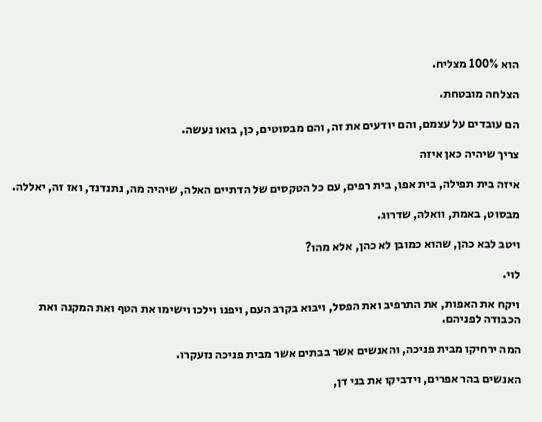הוא 100% מצליח.

הצלחה מובטחת.

הם עובדים על עצמם, והם יודעים את זה, והם מבסוטים, כן, בואו נעשה.

צריך שיהיה כאן איזה

איזה בית תפילה, בית אפו, בית רפים, עם כל הטקסים של הדתיים האלה, שיהיה מה, נתנדנד, ואז זה, יאללה.

מבסוט, באמת, וואלה, שדרוג.

ויטב לבא כהן, שהוא כמובן לא כהן, אלא מהו?

לוי.

ויקח את האפות, את התרפיב ואת הפסל, ויבוא בקרב העם, ויפנו וילכו וישימו את הטף ואת המקנה ואת הכבודה לפניהם.

המה ירחיקו מבית פניכה, והאנשים אשר בבתים אשר מבית פניכה נזעקרו.

האנשים בהר אפרים, וידביקו את בני דן,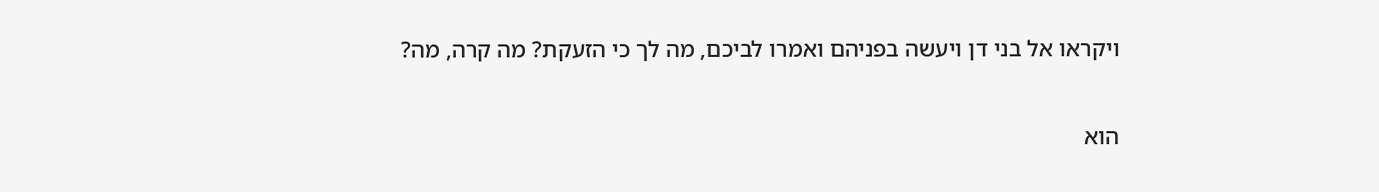ויקראו אל בני דן ויעשה בפניהם ואמרו לביכם, מה לך כי הזעקת? מה קרה, מה?

הוא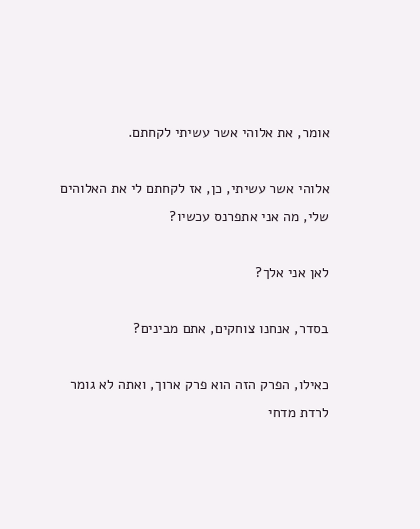אומר, את אלוהי אשר עשיתי לקחתם.

אלוהי אשר עשיתי, כן, אז לקחתם לי את האלוהים שלי, מה אני אתפרנס עכשיו?

לאן אני אלך?

בסדר, אנחנו צוחקים, אתם מבינים?

כאילו, הפרק הזה הוא פרק ארוך, ואתה לא גומר לרדת מדחי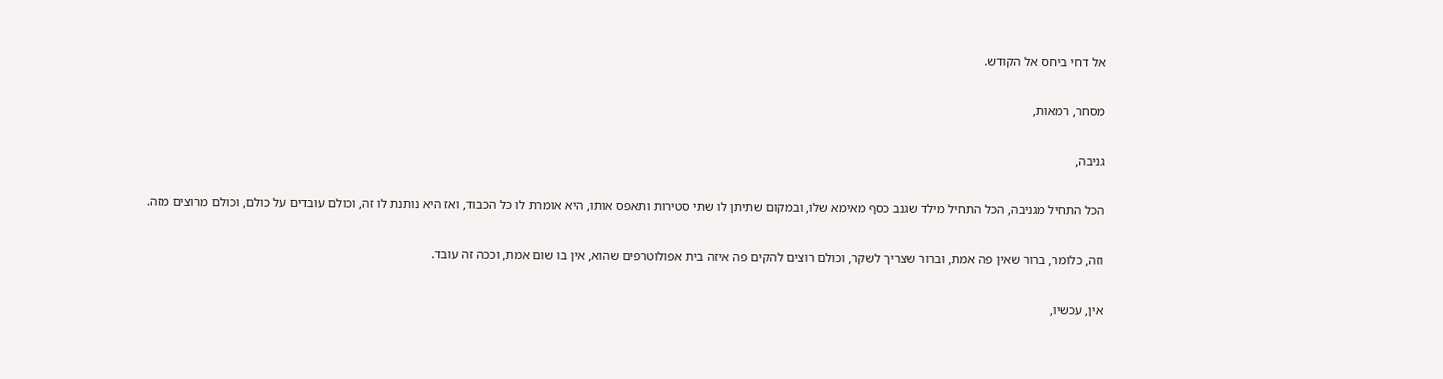אל דחי ביחס אל הקודש.

מסחר, רמאות,

גניבה,

הכל התחיל מגניבה, הכל התחיל מילד שגנב כסף מאימא שלו, ובמקום שתיתן לו שתי סטירות ותאפס אותו, היא אומרת לו כל הכבוד, ואז היא נותנת לו זה, וכולם עובדים על כולם, וכולם מרוצים מזה.

וזה, כלומר, ברור שאין פה אמת, וברור שצריך לשקר, וכולם רוצים להקים פה איזה בית אפולוטרפים שהוא, אין בו שום אמת, וככה זה עובד.

אין, עכשיו,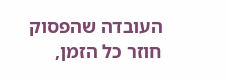העובדה שהפסוק חוזר כל הזמן,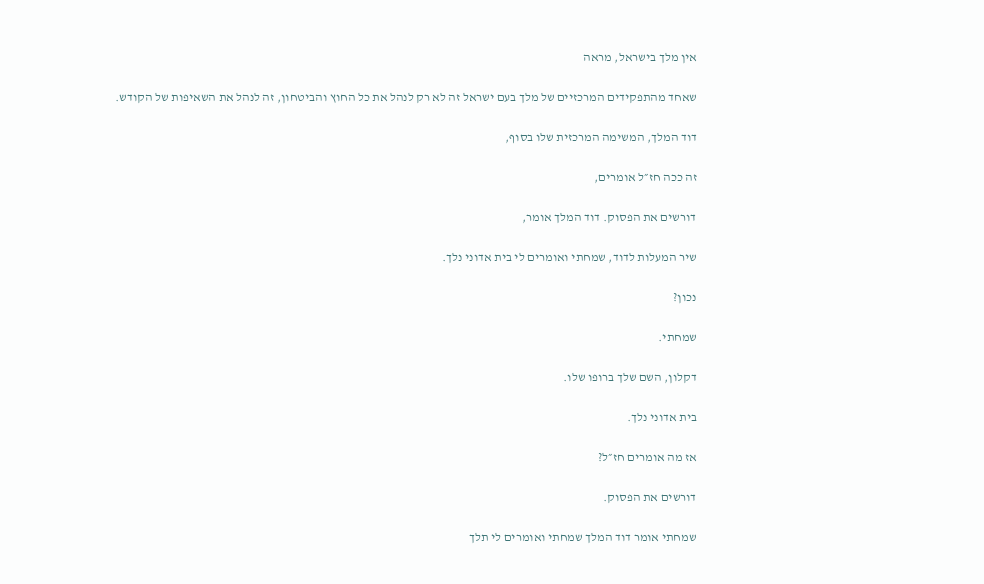אין מלך בישראל, מראה

שאחד מהתפקידים המרכזיים של מלך בעם ישראל זה לא רק לנהל את כל החוץ והביטחון, זה לנהל את השאיפות של הקודש.

דוד המלך, המשימה המרכזית שלו בסוף,

זה ככה חז״ל אומרים,

דורשים את הפסוק. דוד המלך אומר,

שיר המעלות לדוד, שמחתי ואומרים לי בית אדוני נלך.

נכון?

שמחתי.

דקלון, השם שלך ברופו שלו.

בית אדוני נלך.

אז מה אומרים חז״ל?

דורשים את הפסוק.

שמחתי אומר דוד המלך שמחתי ואומרים לי תלך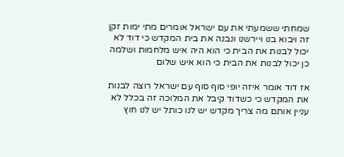שמחתי ששמעתי את עם ישראל אומרים מתי ימות זקן זה ויבוא בנו ויירשנו ונבנה את בית המקדש כי דוד לא יכול לבנות את הבית כי הוא היה איש מלחמות ושלמה כן יכול לבנות את הבית כי הוא איש שלום

אז דוד אומר איזה יופי סוף סוף עם ישראל רוצה לבנות את המקדש כי כשדוד קיבל את המלוכה זה בכלל לא עניין אותם מה צריך מקדש יש לנו כותל יש לנו חוץ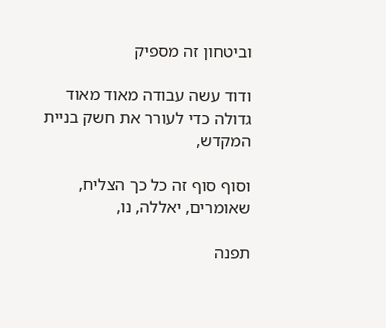וביטחון זה מספיק

ודוד עשה עבודה מאוד מאוד גדולה כדי לעורר את חשק בניית המקדש,

וסוף סוף זה כל כך הצליח, שאומרים, יאללה, נו,

תפנה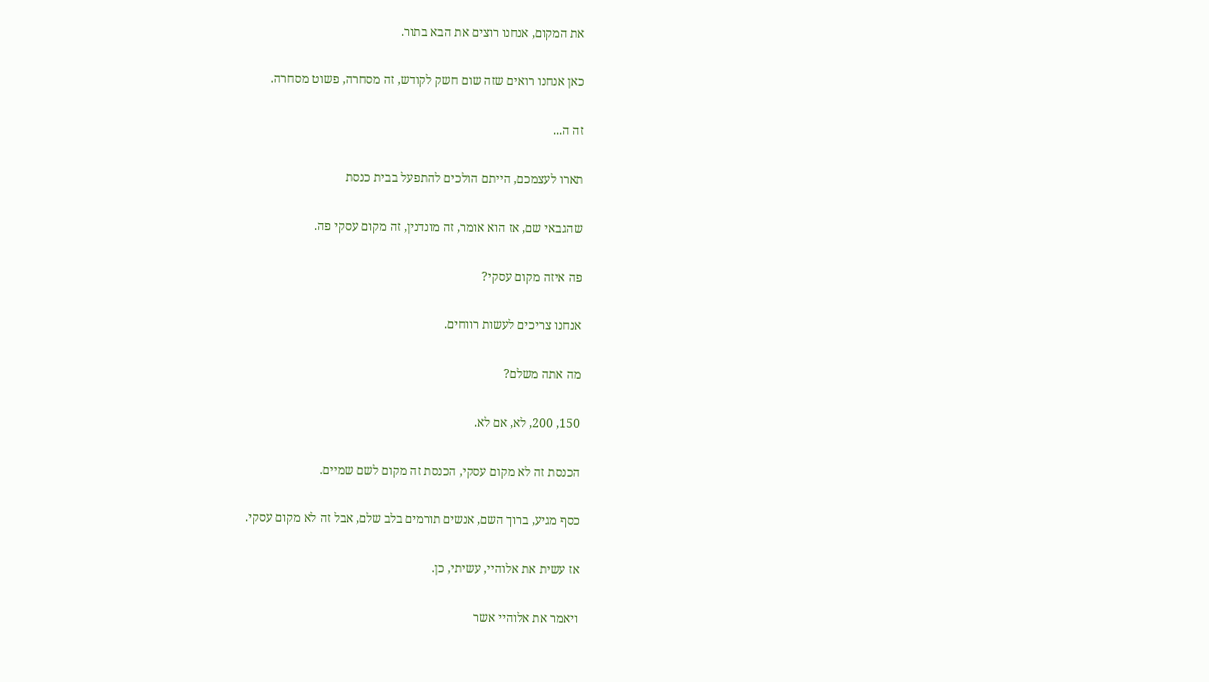את המקום, אנחנו רוצים את הבא בתור.

כאן אנחנו רואים שזה שום חשק לקודש, זה מסחרה, פשוט מסחרה.

זה ה...

תארו לעצמכם, הייתם הולכים להתפעל בבית כנסת

שהגבאי שם, אז הוא אומר, זה מונדנין, זה מקום עסקי פה.

פה איזה מקום עסקי?

אנחנו צריכים לעשות רווחים.

מה אתה משלם?

150, 200, לא, אם לא.

הכנסת זה לא מקום עסקי, הכנסת זה מקום לשם שמיים.

כסף מגיע, ברוך השם, אנשים תורמים בלב שלם, אבל זה לא מקום עסקי.

אז עשית את אלוהיי, עשיתי, כן.

ויאמר את אלוהיי אשר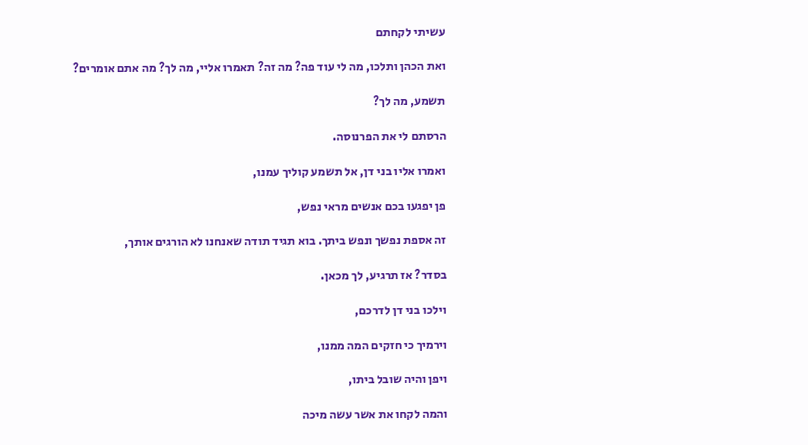עשיתי לקחתם

ואת הכהן ותלכו, מה לי עוד פה? מה זה? תאמרו אליי, מה לך? מה אתם אומרים?

תשמע, מה לך?

הרסתם לי את הפרנוסה.

ואמרו אליו בני דן, אל תשמע קוליך עמנו,

פן יפגעו בכם אנשים מראי נפש,

זה אספת נפשך ונפש ביתך. בוא תגיד תודה שאנחנו לא הורגים אותך,

בסדר? אז תרגיע, לך מכאן.

וילכו בני דן לדרכם,

וירמיך כי חזקים המה ממנו,

ויפן והיה שובל ביתו,

והמה לקחו את אשר עשה מיכה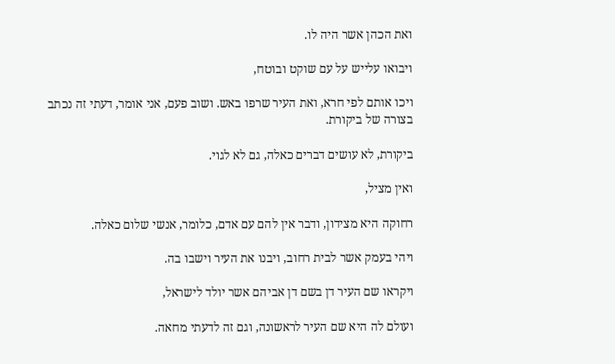ואת הכהן אשר היה לו.

ויבואו עלייש על עם שוקט ובוטח,

ויכו אותם לפי חרא, ואת העיר שרפו באש. ושוב פעם, אני אומר, דעתי זה נכתב בצורה של ביקורת.

ביקורת, לא עושים דברים כאלה, גם לא לגוי.

ואין מציל,

רחוקה היא מצידון, ודבר אין להם עם אדם, כלומר, אנשי שלום כאלה.

ויהי בעמק אשר לבית רחוב, ויבנו את העיר וישבו בה.

ויקראו שם העיר דן בשם דן אביהם אשר יולד לישראל,

ועולם לה היא שם העיר לראשונה, וגם זה לדעתי מחאה.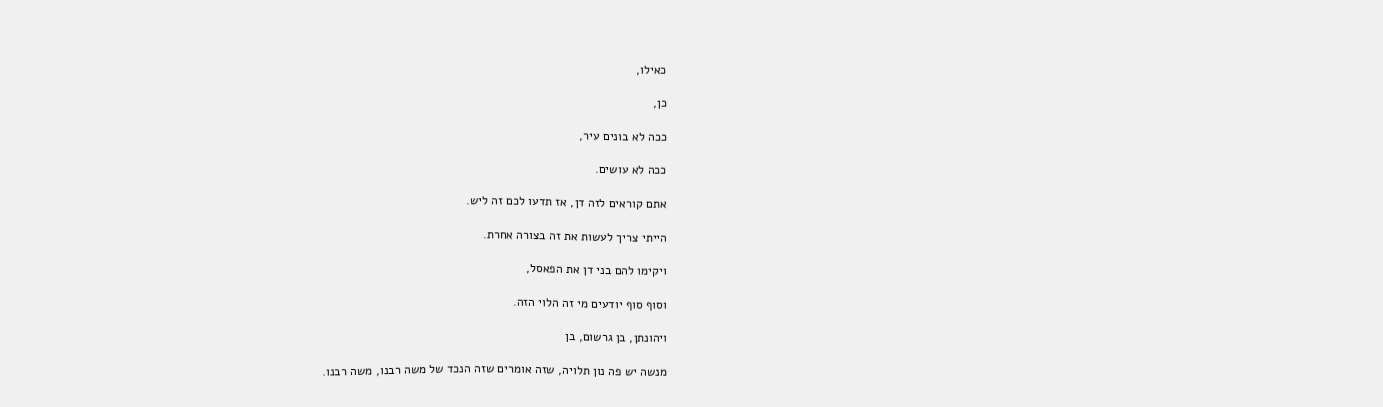כאילו,

כן,

ככה לא בונים עיר,

ככה לא עושים.

אתם קוראים לזה דן, אז תדעו לכם זה ליש.

הייתי צריך לעשות את זה בצורה אחרת.

ויקימו להם בני דן את הפאסל,

וסוף סוף יודעים מי זה הלוי הזה.

ויהונתן, בן גרשום, בן

מנשה יש פה נון תלויה, שזה אומרים שזה הנכד של משה רבנו, משה רבנו.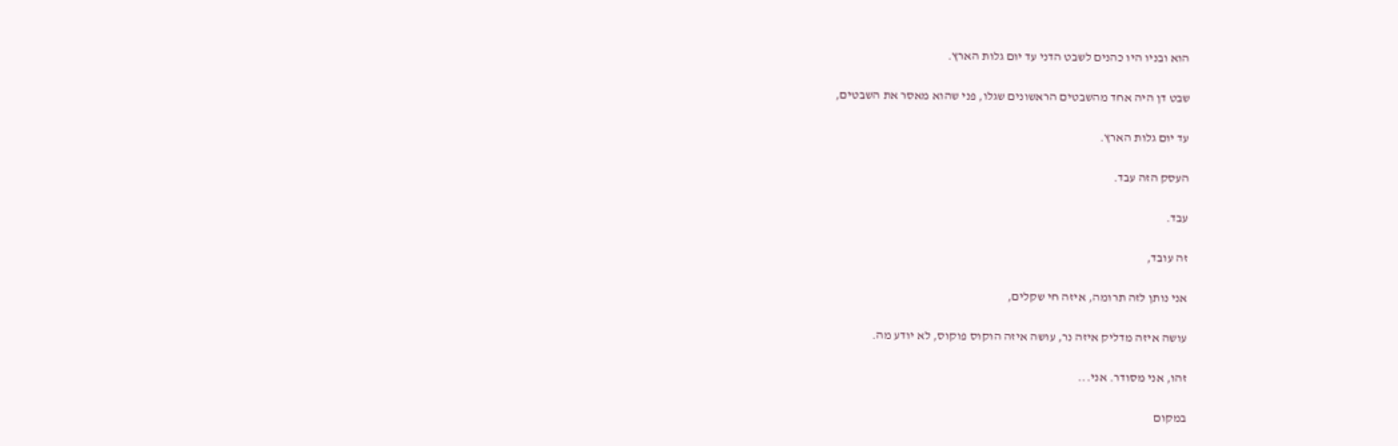הוא ובניו היו כהנים לשבט הדני עד יום גלות הארץ.

שבט דן היה אחד מהשבטים הראשונים שגלו, פני שהוא מאסר את השבטים,

עד יום גלות הארץ.

העסק הזה עבד.

עבד.

זה עובד,

אני נותן לזה תרומה, איזה חי שקלים,

עושה איזה מדליק איזה נר, עושה איזה הוקוס פוקוס, לא יודע מה.

זהו, אני מסודר. אני...

במקום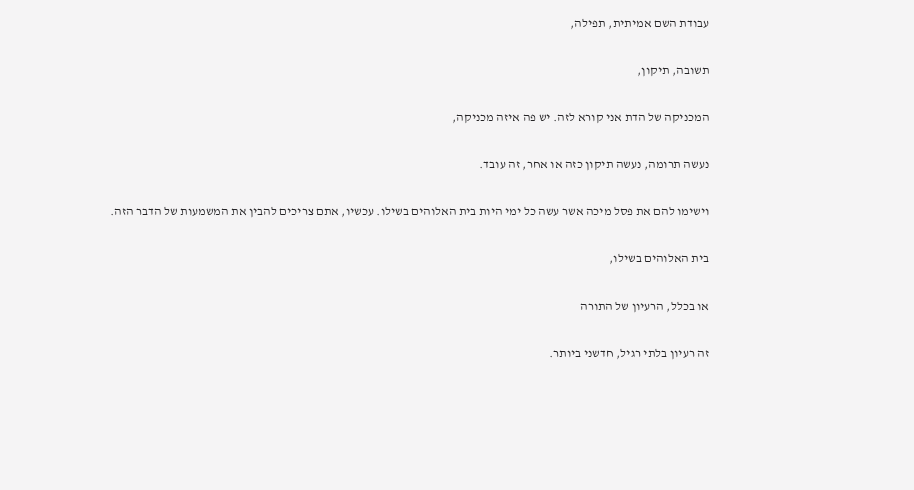עבודת השם אמיתית, תפילה,

תשובה, תיקון,

המכניקה של הדת אני קורא לזה. יש פה איזה מכניקה,

נעשה תרומה, נעשה תיקון כזה או אחר, זה עובד.

וישימו להם את פסל מיכה אשר עשה כל ימי היות בית האלוהים בשילו. עכשיו, אתם צריכים להבין את המשמעות של הדבר הזה.

בית האלוהים בשילו,

או בכלל, הרעיון של התורה

זה רעיון בלתי רגיל, חדשני ביותר.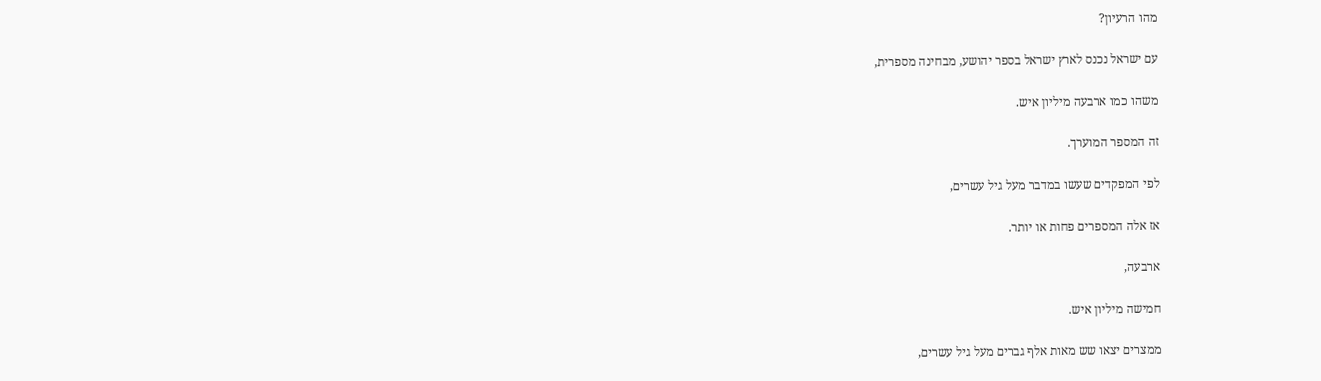מהו הרעיון?

עם ישראל נכנס לארץ ישראל בספר יהושע, מבחינה מספרית,

משהו כמו ארבעה מיליון איש.

זה המספר המוערך.

לפי המפקדים שעשו במדבר מעל גיל עשרים,

אז אלה המספרים פחות או יותר.

ארבעה,

חמישה מיליון איש.

ממצרים יצאו שש מאות אלף גברים מעל גיל עשרים,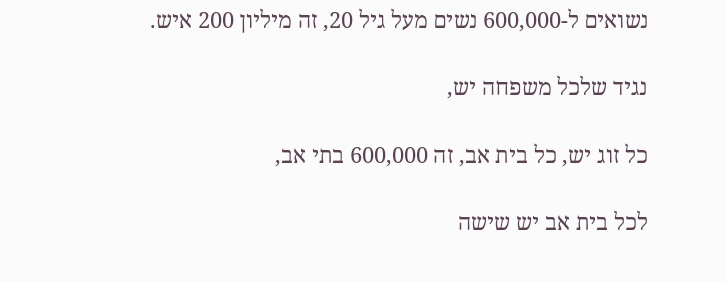נשואים ל-600,000 נשים מעל גיל 20, זה מיליון 200 איש.

נגיד שלכל משפחה יש,

כל זוג יש, כל בית אב, זה 600,000 בתי אב,

לכל בית אב יש שישה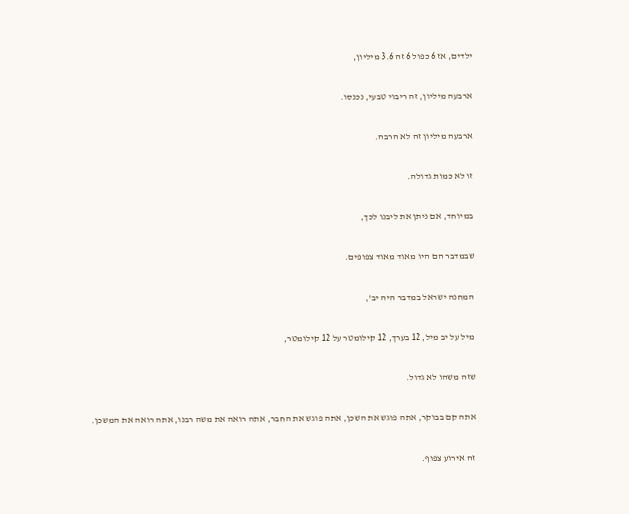ילדים, אז 6 כפול 6 זה 3.6 מיליון,

ארבעה מיליון, זה ריבוי טבעי, נכנסו.

ארבעה מיליון זה לא הרבה.

זו לא כמות גדולה.

במיוחד, אם ניתן את ליבנו לכך,

שבמדבר הם היו מאוד מאוד צפופים.

המחנה ישראל במדבר היה יב',

מיל על יב מיל, 12 בערך, 12 קילומטר על 12 קילומטר,

שזה משהו לא גדול.

אתה קם בבוקר, אתה פוגש את השכן, אתה פוגש את החבר, אתה רואה את משה רבנו, אתה רואה את המשכן.

זה אירוע צפוף.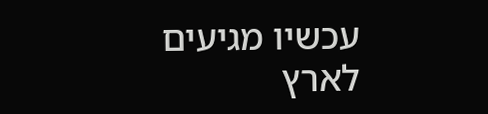עכשיו מגיעים לארץ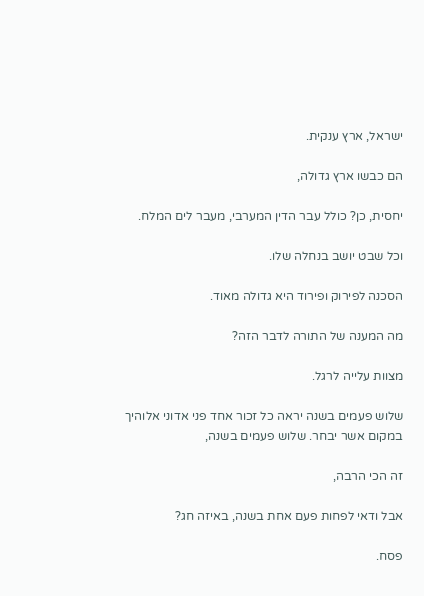ישראל, ארץ ענקית.

הם כבשו ארץ גדולה,

יחסית, כן? כולל עבר הדין המערבי, מעבר לים המלח.

וכל שבט יושב בנחלה שלו.

הסכנה לפירוק ופירוד היא גדולה מאוד.

מה המענה של התורה לדבר הזה?

מצוות עלייה לרגל.

שלוש פעמים בשנה יראה כל זכור אחד פני אדוני אלוהיך במקום אשר יבחר. שלוש פעמים בשנה,

זה הכי הרבה,

אבל ודאי לפחות פעם אחת בשנה, באיזה חג?

פסח.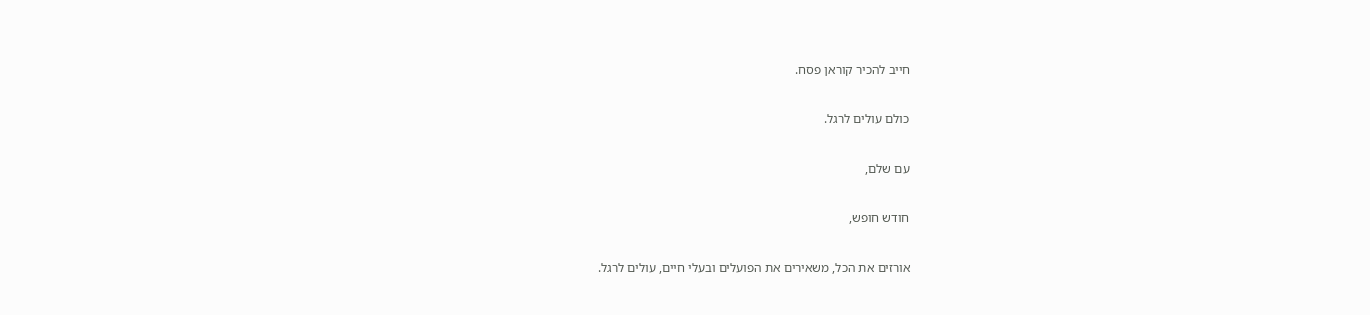חייב להכיר קוראן פסח.

כולם עולים לרגל.

עם שלם,

חודש חופש,

אורזים את הכל, משאירים את הפועלים ובעלי חיים, עולים לרגל.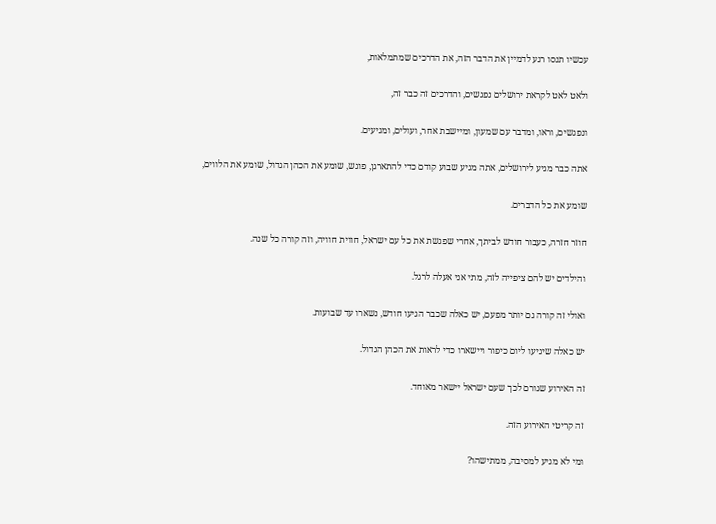עכשיו תנסו רגע לדמיין את הדבר הזה, את הדרכים שמתמלאות,

ולאט לאט לקראת ירושלים נפגשים, והדרכים זה כבר זה,

ונפגשים, וראו, ומדבר עם שמעון, ומיישבת אחר, ועולים, ומגיעים.

אתה כבר מגיע לירושלים, אתה מגיע שבוע קודם כדי להתארגן, פוגש, שומע את הכהן הגדול, שומע את הלווים,

שומע את כל הדברים.

חוזר חזרה, כעבור חודש לביתך, אחרי שפגשת את כל עם ישראל, חווית חוויה, וזה קורה כל שנה.

והילדים יש להם ציפייה לזה, מתי אני אעלה לרגל.

ואולי זה קורה גם יותר מפעם, יש כאלה שכבר הגיעו חודש, נשארו עד שבועות.

יש כאלה שיגיעו ליום כיפור ויישארו כדי לראות את הכהן הגדול.

זה האירוע שגורם לכך שעם ישראל יישאר מאוחד.

זה קריטי האירוע הזה.

ומי לא מגיע למסיבה, ממתישהו?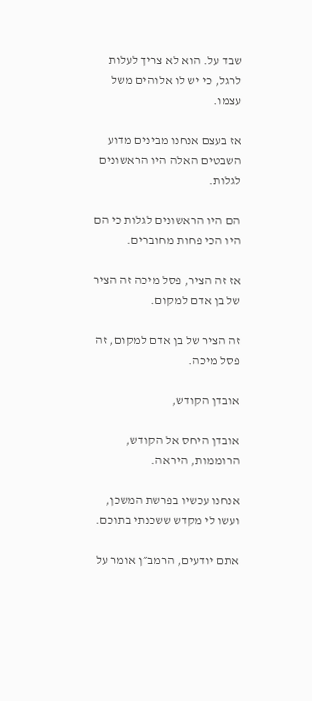שבד על. הוא לא צריך לעלות לרגל, כי יש לו אלוהים משל עצמו.

אז בעצם אנחנו מבינים מדוע השבטים האלה היו הראשונים לגלות.

הם היו הראשונים לגלות כי הם היו הכי פחות מחוברים.

אז זה הציר, פסל מיכה זה הציר של בן אדם למקום.

זה הציר של בן אדם למקום, זה פסל מיכה.

אובדן הקודש,

אובדן היחס אל הקודש, הרוממות, היראה.

אנחנו עכשיו בפרשת המשכן, ועשו לי מקדש ששכנתי בתוכם.

אתם יודעים, הרמב״ן אומר על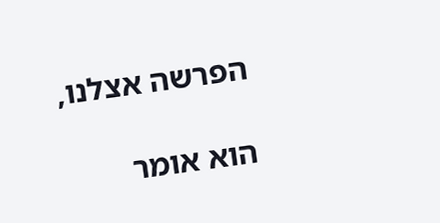הפרשה אצלנו,

הוא אומר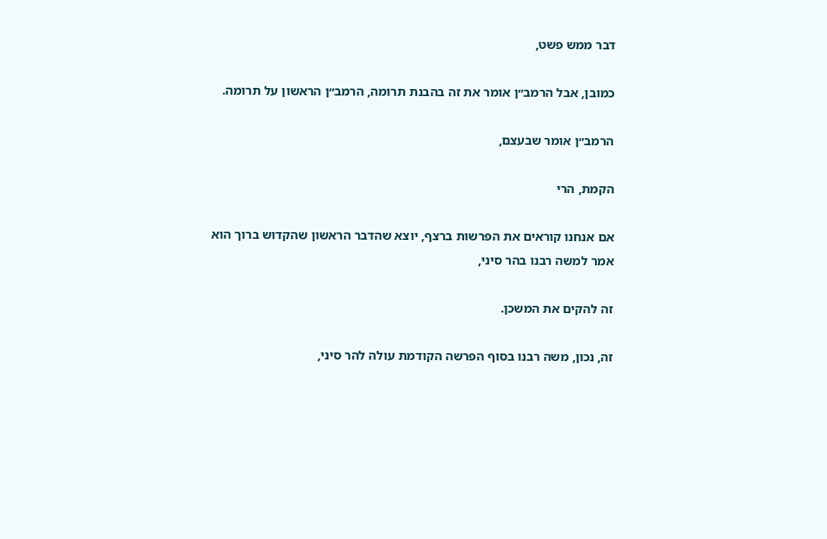דבר ממש פשט,

כמובן, אבל הרמב״ן אומר את זה בהבנת תרומה, הרמב״ן הראשון על תרומה.

הרמב״ן אומר שבעצם,

הקמת, הרי

אם אנחנו קוראים את הפרשות ברצף, יוצא שהדבר הראשון שהקדוש ברוך הוא אמר למשה רבנו בהר סיני,

זה להקים את המשכן.

זה, נכון, משה רבנו בסוף הפרשה הקודמת עולה להר סיני,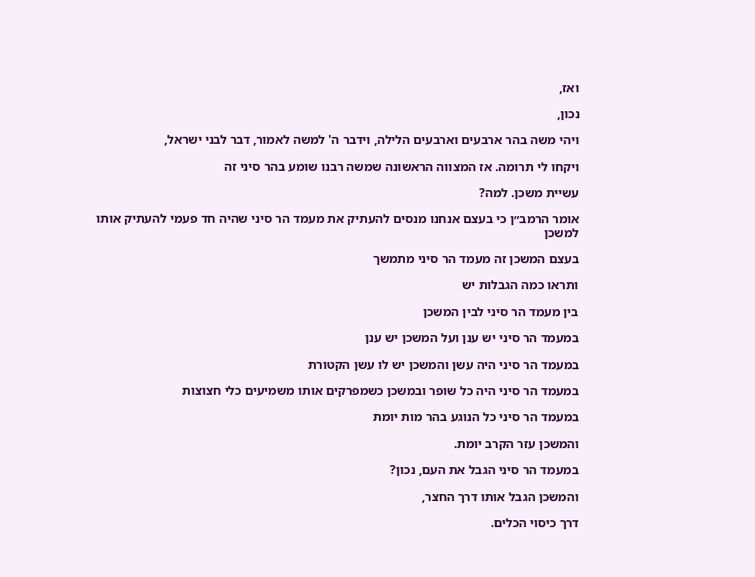ואז,

נכון,

ויהי משה בהר ארבעים וארבעים הלילה, וידבר ה' למשה לאמור, דבר לבני ישראל,

ויקחו לי תרומה. אז המצווה הראשונה שמשה רבנו שומע בהר סיני זה

עשיית משכן. למה?

אומר הרמב״ן כי בעצם אנחנו מנסים להעתיק את מעמד הר סיני שהיה חד פעמי להעתיק אותו למשכן

בעצם המשכן זה מעמד הר סיני מתמשך

ותראו כמה הגבלות יש

בין מעמד הר סיני לבין המשכן

במעמד הר סיני יש ענן ועל המשכן יש ענן

במעמד הר סיני היה עשן והמשכן יש לו עשן הקטורת

במעמד הר סיני היה כל שופר ובמשכן כשמפרקים אותו משמיעים כלי חצוצות

במעמד הר סיני כל הנוגע בהר מות יומת

והמשכן עזר הקרב יומת.

במעמד הר סיני הגבל את העם, נכון?

והמשכן הגבל אותו דרך החצר,

דרך כיסוי הכלים.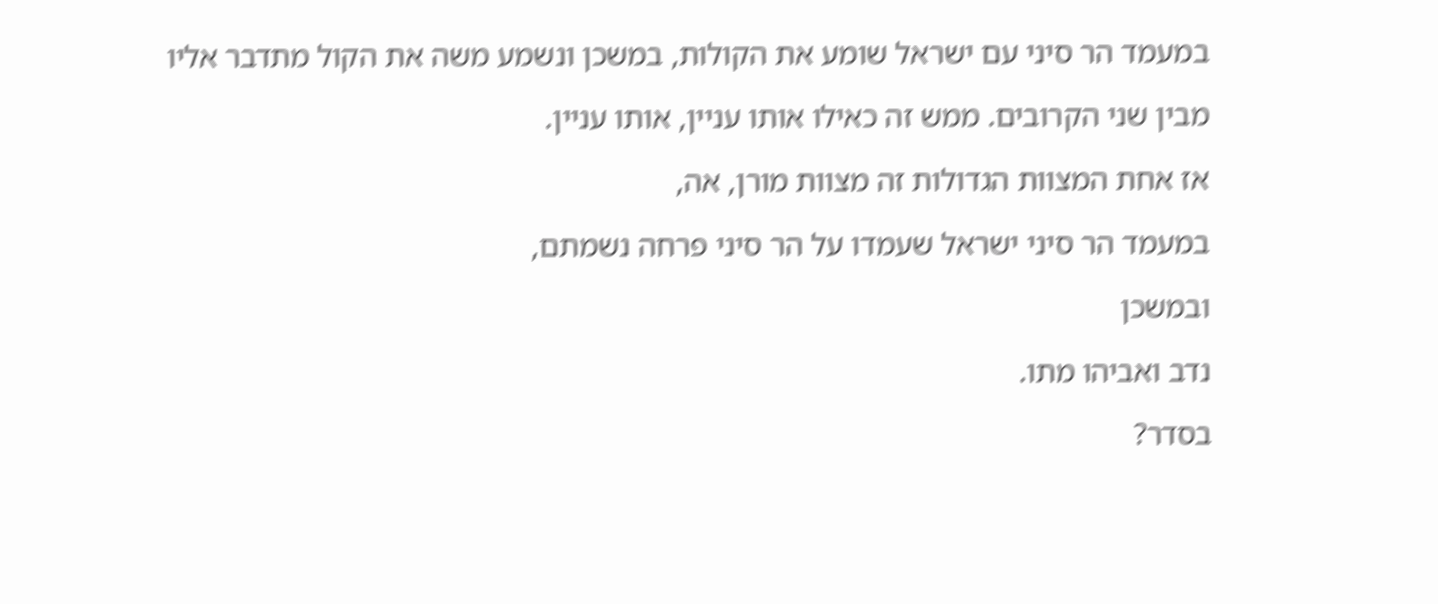במעמד הר סיני עם ישראל שומע את הקולות, במשכן ונשמע משה את הקול מתדבר אליו

מבין שני הקרובים. ממש זה כאילו אותו עניין, אותו עניין.

אז אחת המצוות הגדולות זה מצוות מורן, אה,

במעמד הר סיני ישראל שעמדו על הר סיני פרחה נשמתם,

ובמשכן

נדב ואביהו מתו.

בסדר?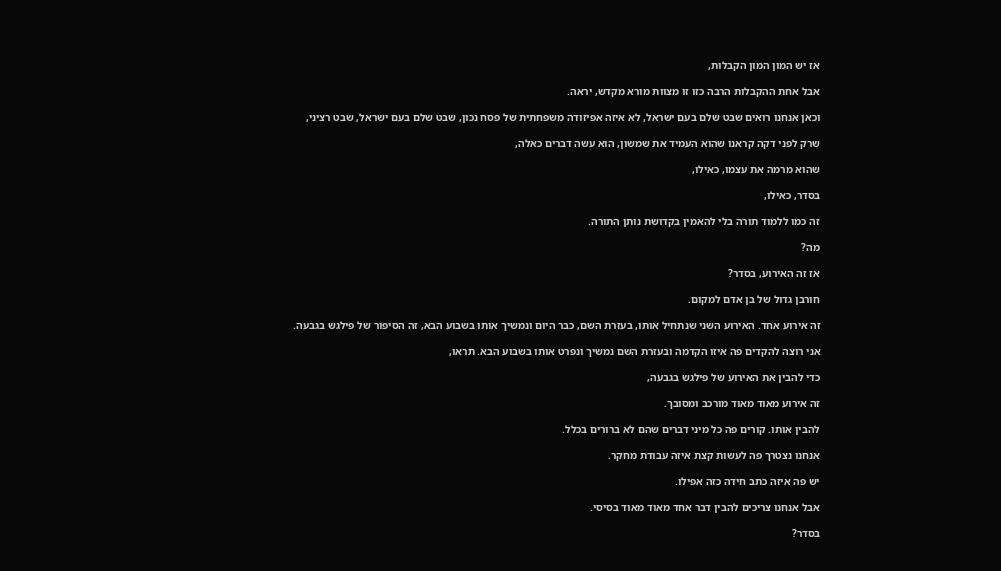אז יש המון המון הקבלות,

אבל אחת ההקבלות הרבה כזו זו מצוות מורא מקדש, יראה.

וכאן אנחנו רואים שבט שלם בעם ישראל, לא איזה אפיזודה משפחתית של פסח נכון, שבט שלם בעם ישראל, שבט רציני,

שרק לפני דקה קראנו שהוא העמיד את שמשון, הוא עשה דברים כאלה,

שהוא מרמה את עצמו, כאילו,

בסדר, כאילו,

זה כמו ללמוד תורה בלי להאמין בקדושת נותן התורה.

מה?

אז זה האירוע, בסדר?

חורבן גדול של בן אדם למקום.

זה אירוע אחד. האירוע השני שנתחיל אותו, בעזרת השם, כבר היום ונמשיך אותו בשבוע הבא, זה הסיפור של פילגש בגבעה.

אני רוצה להקדים פה איזו הקדמה ובעזרת השם נמשיך ונפרט אותו בשבוע הבא. תראו,

כדי להבין את האירוע של פילגש בגבעה,

זה אירוע מאוד מאוד מורכב ומסובך.

להבין אותו. קורים פה כל מיני דברים שהם לא ברורים בכלל.

אנחנו נצטרך פה לעשות קצת איזה עבודת מחקר.

יש פה איזה כתב חידה כזה אפילו.

אבל אנחנו צריכים להבין דבר אחד מאוד מאוד בסיסי.

בסדר?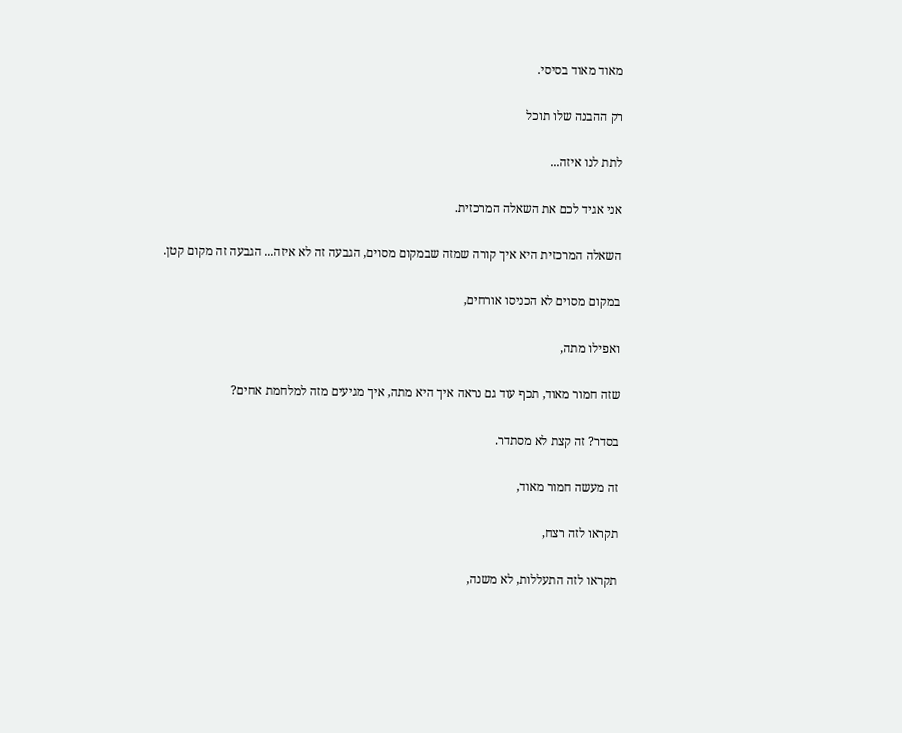מאוד מאוד בסיסי.

רק ההבנה שלו תוכל

לתת לנו איזה...

אני אגיד לכם את השאלה המרכזית.

השאלה המרכזית היא איך קורה שמזה שבמקום מסוים, הגבעה זה לא איזה... הגבעה זה מקום קטן.

במקום מסוים לא הכניסו אורחים,

ואפילו מתה,

שזה חמור מאוד, תכף עוד גם נראה איך היא מתה, איך מגיעים מזה למלחמת אחים?

בסדר? זה קצת לא מסתדר.

זה מעשה חמור מאוד,

תקראו לזה רצח,

תקראו לזה התעללות, לא משנה,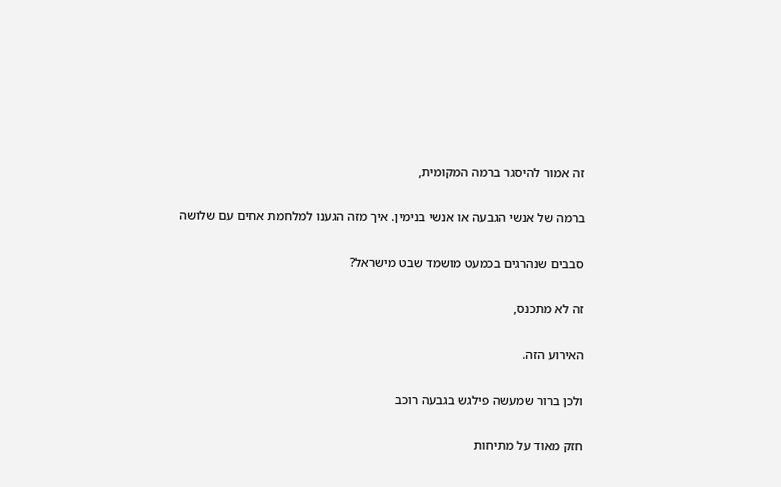זה אמור להיסגר ברמה המקומית,

ברמה של אנשי הגבעה או אנשי בנימין. איך מזה הגענו למלחמת אחים עם שלושה

סבבים שנהרגים בכמעט מושמד שבט מישראל?

זה לא מתכנס,

האירוע הזה.

ולכן ברור שמעשה פילגש בגבעה רוכב

חזק מאוד על מתיחות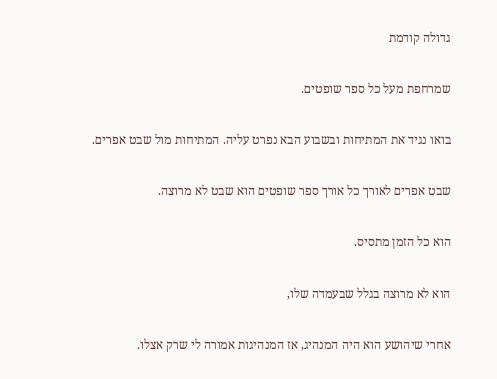גדולה קודמת

שמרחפת מעל כל ספר שופטים.

בואו נגיד את המתיחות ובשבוע הבא נפרט עליה. המתיחות מול שבט אפרים.

שבט אפרים לאורך כל אורך ספר שופטים הוא שבט לא מרוצה.

הוא כל הזמן מתסיס.

הוא לא מרוצה בגלל שבעמדה שלו,

אחרי שיהושע הוא היה המנהיג, אז המנהיגות אמורה לי שרק אצלו.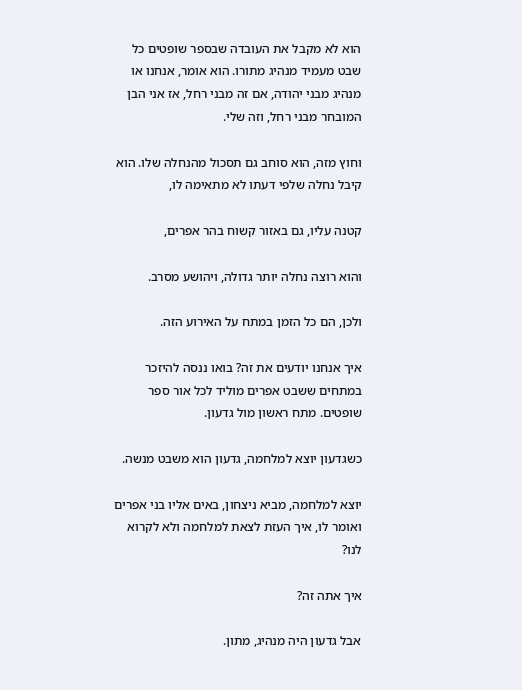הוא לא מקבל את העובדה שבספר שופטים כל שבט מעמיד מנהיג מתורו. הוא אומר, אנחנו או מנהיג מבני יהודה, אם זה מבני רחל, אז אני הבן המובחר מבני רחל, וזה שלי.

וחוץ מזה, הוא סוחב גם תסכול מהנחלה שלו. הוא קיבל נחלה שלפי דעתו לא מתאימה לו,

קטנה עליו, גם באזור קשוח בהר אפרים,

והוא רוצה נחלה יותר גדולה, ויהושע מסרב.

ולכן, הם כל הזמן במתח על האירוע הזה.

איך אנחנו יודעים את זה? בואו ננסה להיזכר במתחים ששבט אפרים מוליד לכל אור ספר שופטים. מתח ראשון מול גדעון.

כשגדעון יוצא למלחמה, גדעון הוא משבט מנשה.

יוצא למלחמה, מביא ניצחון, באים אליו בני אפרים ואומר לו, איך העזת לצאת למלחמה ולא לקרוא לנו?

איך אתה זה?

אבל גדעון היה מנהיג, מתון.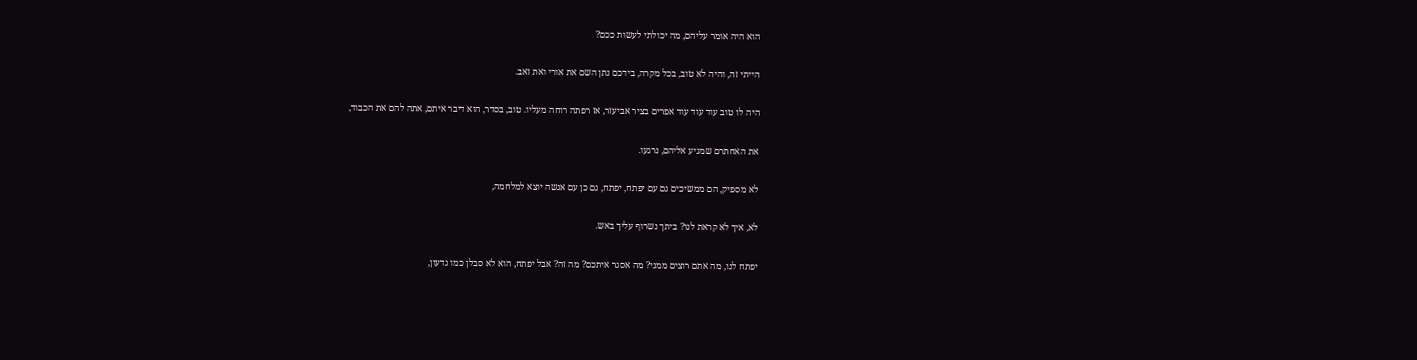הוא היה אומר עליהם, מה יכולתי לעשות ככם?

הייתי זה, והיה לא טוב, בכל מקרה, בידכם נתן השם את אורי ואת זאב.

היה לו טוב עוד עוד עוד אפרים בציר אביעזר, אז רפתה רוחה מעליו. טוב, בסדר, הוא דיבר איתם, אתה להם את הכבוד,

את האחתרם שמגיע אליהם, נרגעו.

לא מספיק, הם ממשיכים גם עם יפתח, יפתח, גם כן עם אנשה יוצא למלחמה,

לא, איך לא קראת לנו? ביתך נשרוף עליך באש.

יפתח לנו, מה אתם רוצים ממני? מה אסגר איתכם? מה זה? אבל יפתח, הוא לא סבלן כמו גדעון,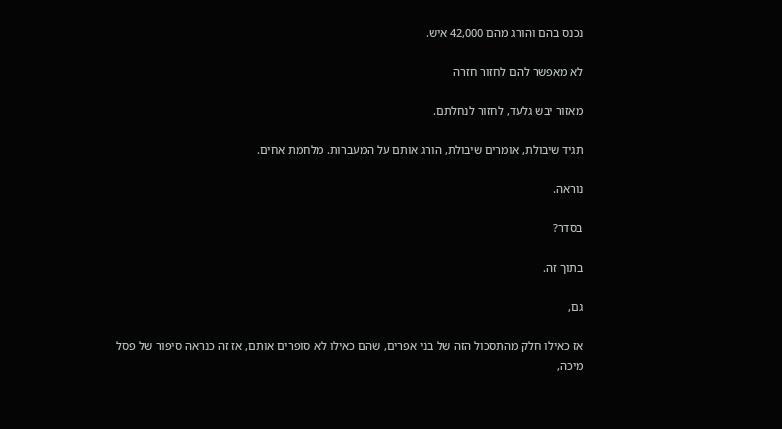נכנס בהם והורג מהם 42,000 איש.

לא מאפשר להם לחזור חזרה

מאזור יבש גלעד, לחזור לנחלתם.

תגיד שיבולת, אומרים שיבולת, הורג אותם על המעברות. מלחמת אחים.

נוראה.

בסדר?

בתוך זה.

גם,

אז כאילו חלק מהתסכול הזה של בני אפרים, שהם כאילו לא סופרים אותם, אז זה כנראה סיפור של פסל מיכה,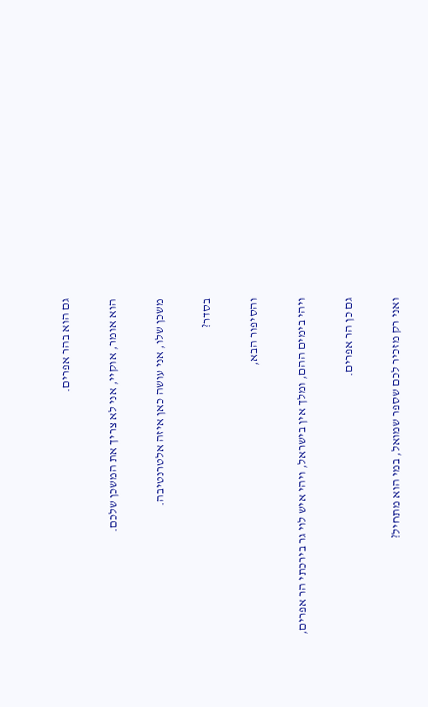גם הוא בהר אפרים.

הוא אומר, אוקיי, אני לא צריך את המשכן שלכם.

משכן שלו, אני עושה כאן איזה אלטרנטיבה.

בסדר?

והסיפור הבא,

ויהי בימים ההם, ומלך אין בישראל, ויהי איש לוי גר בירכתי הר אפרים,

גם כן הר אפרים.

ואני רק מזכיר לכם שספר שמואל, במי הוא מתחיל?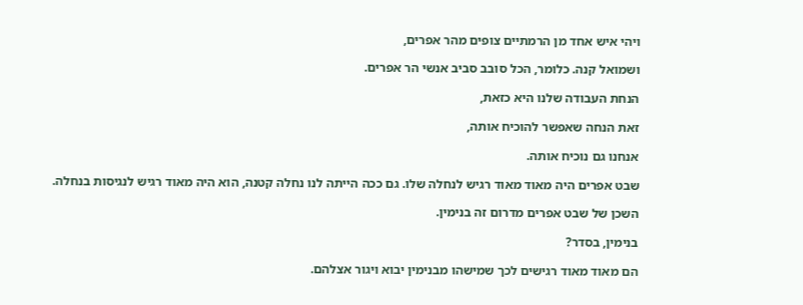ויהי איש אחד מן הרמתיים צופים מהר אפרים,

ושמואל קנה. כלומר, הכל סובב סביב אנשי הר אפרים.

הנחת העבודה שלנו היא כזאת,

זאת הנחה שאפשר להוכיח אותה,

אנחנו גם נוכיח אותה.

שבט אפרים היה מאוד מאוד רגיש לנחלה שלו. גם ככה הייתה לנו נחלה קטנה, הוא היה מאוד רגיש לנגיסות בנחלה.

השכן של שבט אפרים מדרום זה בנימין.

בנימין, בסדר?

הם מאוד מאוד רגישים לכך שמישהו מבנימין יבוא ויגור אצלהם.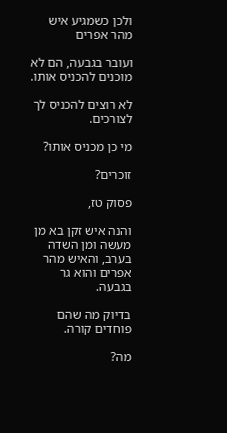ולכן כשמגיע איש מהר אפרים

ועובר בגבעה, הם לא מוכנים להכניס אותו.

לא רוצים להכניס לך לצורכים.

מי כן מכניס אותו?

זוכרים?

פסוק טז,

והנה איש זקן בא מן מעשה ומן השדה בערב, והאיש מהר אפרים והוא גר בגבעה.

בדיוק מה שהם פוחדים קורה.

מה?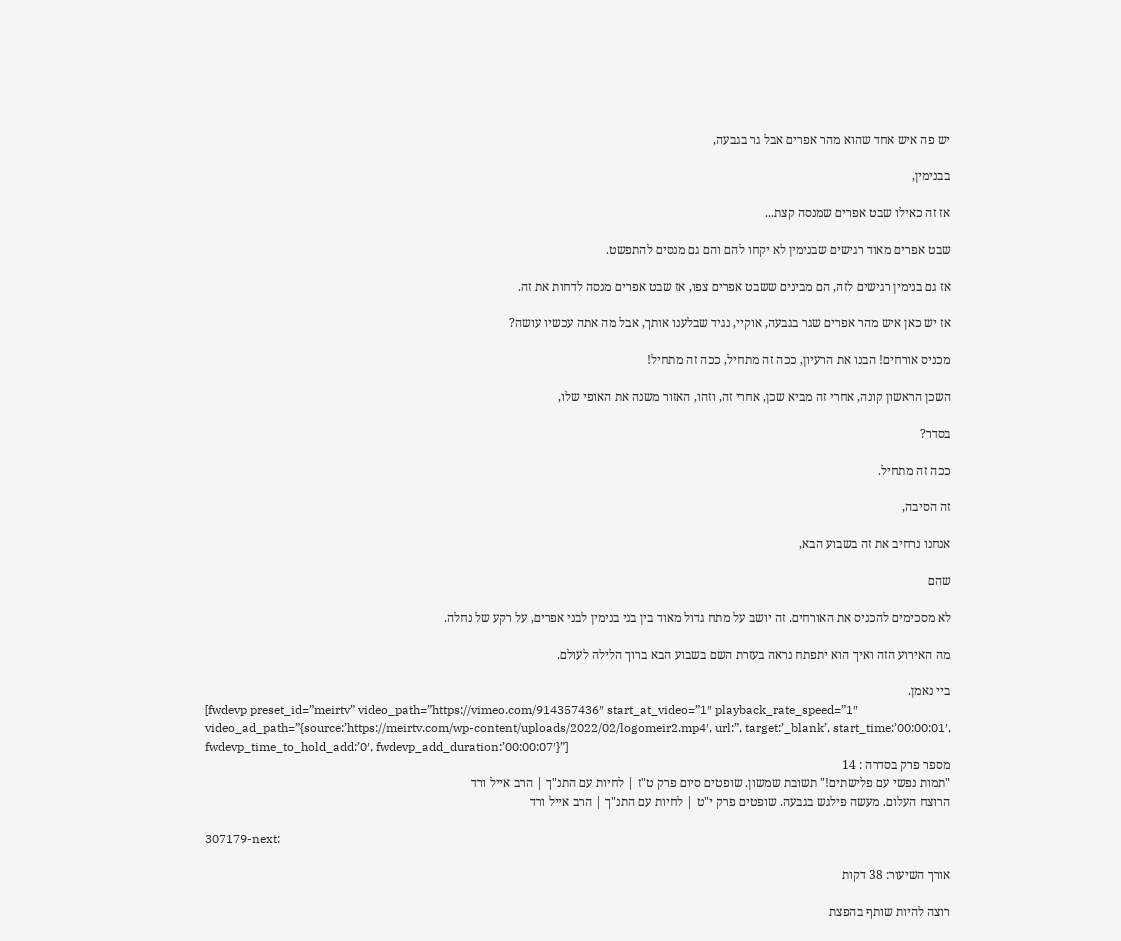יש פה איש אחד שהוא מהר אפרים אבל גר בגבעה,

בבנימין,

אז זה כאילו שבט אפרים שמנסה קצת...

שבט אפרים מאוד רגישים שבנימין לא יקחו להם והם גם מנסים להתפשט.

אז גם בנימין רגישים לזה, הם מבינים ששבט אפרים צפו, אז שבט אפרים מנסה לדחות את זה.

אז יש כאן איש מהר אפרים שגר בגבעה, אוקיי, נגיד שבלענו אותך, אבל מה אתה עכשיו עושה?

מכניס אורחים! הבנו את הרעיון, ככה זה מתחיל, ככה זה מתחיל!

השכן הראשון קונה, אחרי זה מביא שכן, אחרי זה, וזהו, האזור משנה את האופי שלו,

בסדר?

ככה זה מתחיל.

זה הסיבה,

אנחנו נרחיב את זה בשבוע הבא,

שהם

לא מסכימים להכניס את האורחים. זה יושב על מתח גדול מאוד בין בני בנימין לבני אפרים, על רקע של נחלה.

מה האירוע הזה ואיך הוא יתפתח נראה בעזרת השם בשבוע הבא ברוך הלילה לעולם.

ביי נאמן.
[fwdevp preset_id=”meirtv” video_path=”https://vimeo.com/914357436″ start_at_video=”1″ playback_rate_speed=”1″ video_ad_path=”{source:’https://meirtv.com/wp-content/uploads/2022/02/logomeir2.mp4′, url:”, target:’_blank’, start_time:’00:00:01′, fwdevp_time_to_hold_add:’0′, fwdevp_add_duration:’00:00:07′}”]
מספר פרק בסדרה : 14
"תמות נפשי עם פלישתים!" תשובת שמשון. שופטים סיום פרק ט"ז | לחיות עם התנ"ך | הרב אייל ורד
הרוצח העלום. מעשה פילגש בגבעה. שופטים פרק י"ט | לחיות עם התנ"ך | הרב אייל ורד

307179-next:

אורך השיעור: 38 דקות

רוצה להיות שותף בהפצת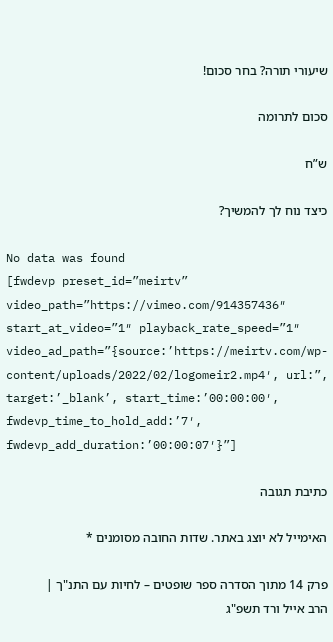שיעורי תורה? בחר סכום!

סכום לתרומה

ש”ח

כיצד נוח לך להמשיך?

No data was found
[fwdevp preset_id=”meirtv” video_path=”https://vimeo.com/914357436″ start_at_video=”1″ playback_rate_speed=”1″ video_ad_path=”{source:’https://meirtv.com/wp-content/uploads/2022/02/logomeir2.mp4′, url:”, target:’_blank’, start_time:’00:00:00′, fwdevp_time_to_hold_add:’7′, fwdevp_add_duration:’00:00:07′}”]

כתיבת תגובה

האימייל לא יוצג באתר. שדות החובה מסומנים *

פרק 14 מתוך הסדרה ספר שופטים – לחיות עם התנ"ך | הרב אייל ורד תשפ"ג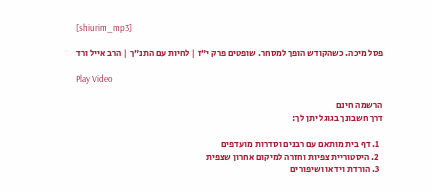[shiurim_mp3]

פסל מיכה. כשהקודש הופך למסחר. שופטים פרק י”ז | לחיות עם התנ”ך | הרב אייל ורד

Play Video

הרשמה חינם
דרך חשבונך בגוגל יתן לך:

  1. דף בית מותאם עם רבנים וסדרות מועדפים
  2. היסטוריית צפיות וחזרה למיקום אחרון שצפית
  3. הורדת וידאו ושיפורים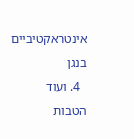אינטראקטיביים בנגן
  4. ועוד הטבות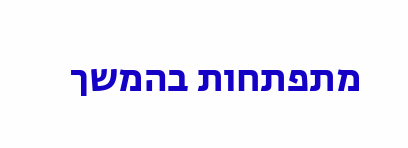מתפתחות בהמשך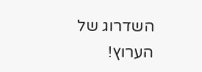השדרוג של הערוץ!